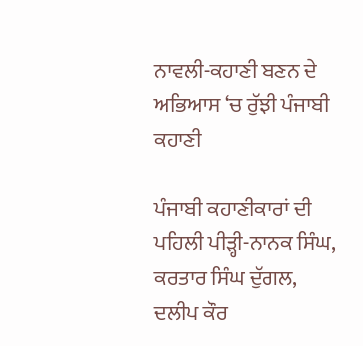ਨਾਵਲੀ-ਕਹਾਣੀ ਬਣਨ ਦੇ ਅਭਿਆਸ ‘ਚ ਰੁੱਝੀ ਪੰਜਾਬੀ ਕਹਾਣੀ

ਪੰਜਾਬੀ ਕਹਾਣੀਕਾਰਾਂ ਦੀ ਪਹਿਲੀ ਪੀੜ੍ਹੀ-ਨਾਨਕ ਸਿੰਘ, ਕਰਤਾਰ ਸਿੰਘ ਦੁੱਗਲ, ਦਲੀਪ ਕੌਰ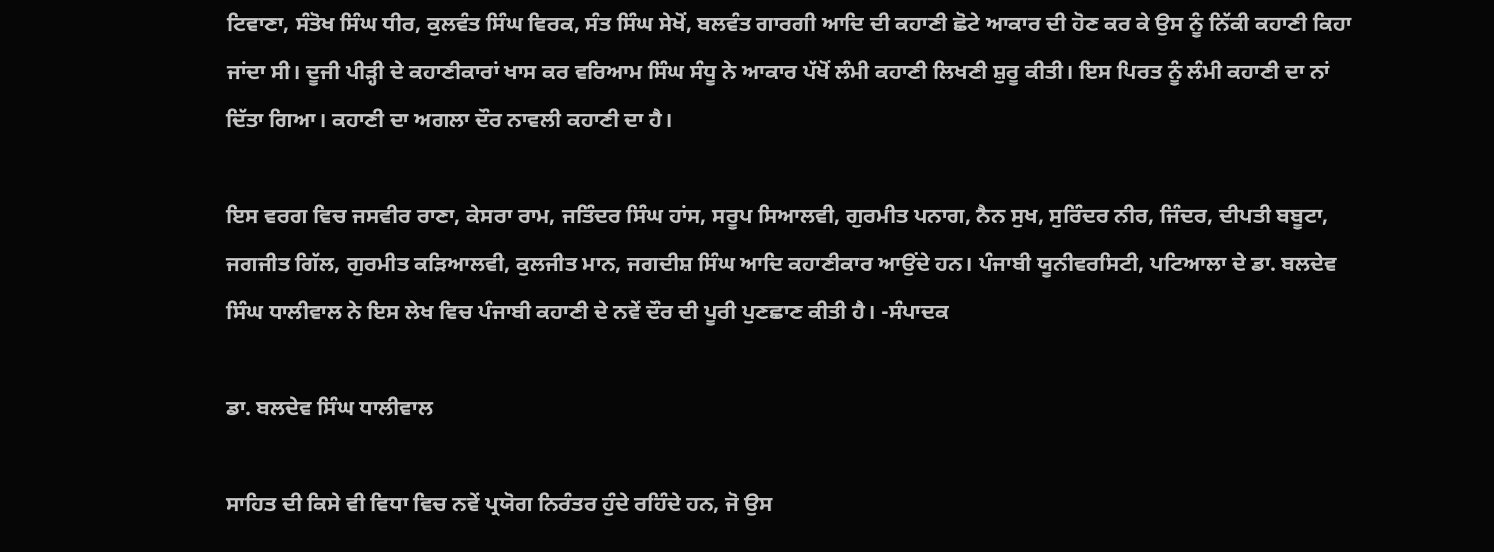ਟਿਵਾਣਾ, ਸੰਤੋਖ ਸਿੰਘ ਧੀਰ, ਕੁਲਵੰਤ ਸਿੰਘ ਵਿਰਕ, ਸੰਤ ਸਿੰਘ ਸੇਖੋਂ, ਬਲਵੰਤ ਗਾਰਗੀ ਆਦਿ ਦੀ ਕਹਾਣੀ ਛੋਟੇ ਆਕਾਰ ਦੀ ਹੋਣ ਕਰ ਕੇ ਉਸ ਨੂੰ ਨਿੱਕੀ ਕਹਾਣੀ ਕਿਹਾ ਜਾਂਦਾ ਸੀ। ਦੂਜੀ ਪੀੜ੍ਹੀ ਦੇ ਕਹਾਣੀਕਾਰਾਂ ਖਾਸ ਕਰ ਵਰਿਆਮ ਸਿੰਘ ਸੰਧੂ ਨੇ ਆਕਾਰ ਪੱਖੋਂ ਲੰਮੀ ਕਹਾਣੀ ਲਿਖਣੀ ਸ਼ੁਰੂ ਕੀਤੀ। ਇਸ ਪਿਰਤ ਨੂੰ ਲੰਮੀ ਕਹਾਣੀ ਦਾ ਨਾਂ ਦਿੱਤਾ ਗਿਆ। ਕਹਾਣੀ ਦਾ ਅਗਲਾ ਦੌਰ ਨਾਵਲੀ ਕਹਾਣੀ ਦਾ ਹੈ।

ਇਸ ਵਰਗ ਵਿਚ ਜਸਵੀਰ ਰਾਣਾ, ਕੇਸਰਾ ਰਾਮ, ਜਤਿੰਦਰ ਸਿੰਘ ਹਾਂਸ, ਸਰੂਪ ਸਿਆਲਵੀ, ਗੁਰਮੀਤ ਪਨਾਗ, ਨੈਨ ਸੁਖ, ਸੁਰਿੰਦਰ ਨੀਰ, ਜਿੰਦਰ, ਦੀਪਤੀ ਬਬੂਟਾ, ਜਗਜੀਤ ਗਿੱਲ, ਗੁਰਮੀਤ ਕੜਿਆਲਵੀ, ਕੁਲਜੀਤ ਮਾਨ, ਜਗਦੀਸ਼ ਸਿੰਘ ਆਦਿ ਕਹਾਣੀਕਾਰ ਆਉਂਦੇ ਹਨ। ਪੰਜਾਬੀ ਯੂਨੀਵਰਸਿਟੀ, ਪਟਿਆਲਾ ਦੇ ਡਾ. ਬਲਦੇਵ ਸਿੰਘ ਧਾਲੀਵਾਲ ਨੇ ਇਸ ਲੇਖ ਵਿਚ ਪੰਜਾਬੀ ਕਹਾਣੀ ਦੇ ਨਵੇਂ ਦੌਰ ਦੀ ਪੂਰੀ ਪੁਣਛਾਣ ਕੀਤੀ ਹੈ। -ਸੰਪਾਦਕ

ਡਾ. ਬਲਦੇਵ ਸਿੰਘ ਧਾਲੀਵਾਲ

ਸਾਹਿਤ ਦੀ ਕਿਸੇ ਵੀ ਵਿਧਾ ਵਿਚ ਨਵੇਂ ਪ੍ਰਯੋਗ ਨਿਰੰਤਰ ਹੁੰਦੇ ਰਹਿੰਦੇ ਹਨ, ਜੋ ਉਸ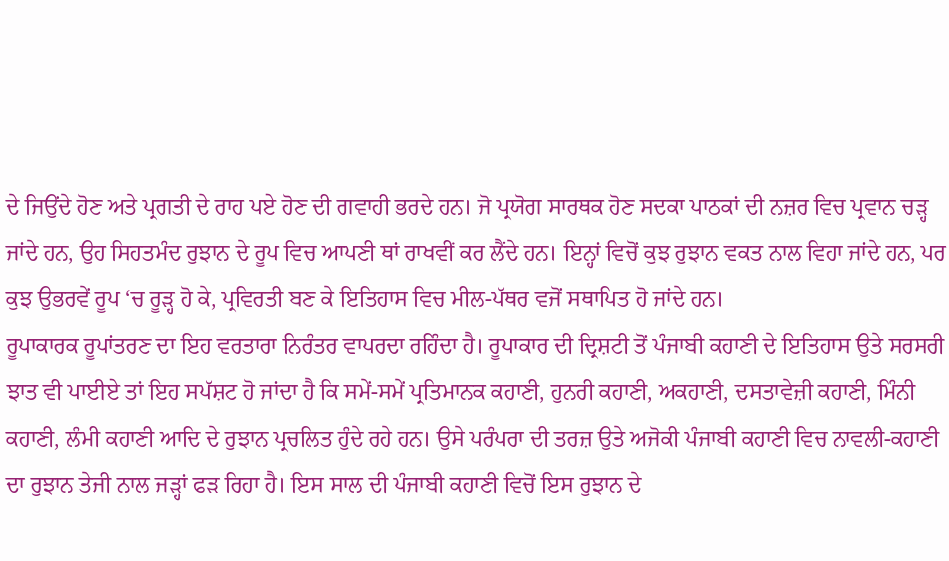ਦੇ ਜਿਉਂਦੇ ਹੋਣ ਅਤੇ ਪ੍ਰਗਤੀ ਦੇ ਰਾਹ ਪਏ ਹੋਣ ਦੀ ਗਵਾਹੀ ਭਰਦੇ ਹਨ। ਜੋ ਪ੍ਰਯੋਗ ਸਾਰਥਕ ਹੋਣ ਸਦਕਾ ਪਾਠਕਾਂ ਦੀ ਨਜ਼ਰ ਵਿਚ ਪ੍ਰਵਾਨ ਚੜ੍ਹ ਜਾਂਦੇ ਹਨ, ਉਹ ਸਿਹਤਮੰਦ ਰੁਝਾਨ ਦੇ ਰੂਪ ਵਿਚ ਆਪਣੀ ਥਾਂ ਰਾਖਵੀਂ ਕਰ ਲੈਂਦੇ ਹਨ। ਇਨ੍ਹਾਂ ਵਿਚੋਂ ਕੁਝ ਰੁਝਾਨ ਵਕਤ ਨਾਲ ਵਿਹਾ ਜਾਂਦੇ ਹਨ, ਪਰ ਕੁਝ ਉਭਰਵੇਂ ਰੂਪ ‘ਚ ਰੂੜ੍ਹ ਹੋ ਕੇ, ਪ੍ਰਵਿਰਤੀ ਬਣ ਕੇ ਇਤਿਹਾਸ ਵਿਚ ਮੀਲ-ਪੱਥਰ ਵਜੋਂ ਸਥਾਪਿਤ ਹੋ ਜਾਂਦੇ ਹਨ।
ਰੂਪਾਕਾਰਕ ਰੂਪਾਂਤਰਣ ਦਾ ਇਹ ਵਰਤਾਰਾ ਨਿਰੰਤਰ ਵਾਪਰਦਾ ਰਹਿੰਦਾ ਹੈ। ਰੂਪਾਕਾਰ ਦੀ ਦ੍ਰਿਸ਼ਟੀ ਤੋਂ ਪੰਜਾਬੀ ਕਹਾਣੀ ਦੇ ਇਤਿਹਾਸ ਉਤੇ ਸਰਸਰੀ ਝਾਤ ਵੀ ਪਾਈਏ ਤਾਂ ਇਹ ਸਪੱਸ਼ਟ ਹੋ ਜਾਂਦਾ ਹੈ ਕਿ ਸਮੇਂ-ਸਮੇਂ ਪ੍ਰਤਿਮਾਨਕ ਕਹਾਣੀ, ਹੁਨਰੀ ਕਹਾਣੀ, ਅਕਹਾਣੀ, ਦਸਤਾਵੇਜ਼ੀ ਕਹਾਣੀ, ਮਿੰਨੀ ਕਹਾਣੀ, ਲੰਮੀ ਕਹਾਣੀ ਆਦਿ ਦੇ ਰੁਝਾਨ ਪ੍ਰਚਲਿਤ ਹੁੰਦੇ ਰਹੇ ਹਨ। ਉਸੇ ਪਰੰਪਰਾ ਦੀ ਤਰਜ਼ ਉਤੇ ਅਜੋਕੀ ਪੰਜਾਬੀ ਕਹਾਣੀ ਵਿਚ ਨਾਵਲੀ-ਕਹਾਣੀ ਦਾ ਰੁਝਾਨ ਤੇਜੀ ਨਾਲ ਜੜ੍ਹਾਂ ਫੜ ਰਿਹਾ ਹੈ। ਇਸ ਸਾਲ ਦੀ ਪੰਜਾਬੀ ਕਹਾਣੀ ਵਿਚੋਂ ਇਸ ਰੁਝਾਨ ਦੇ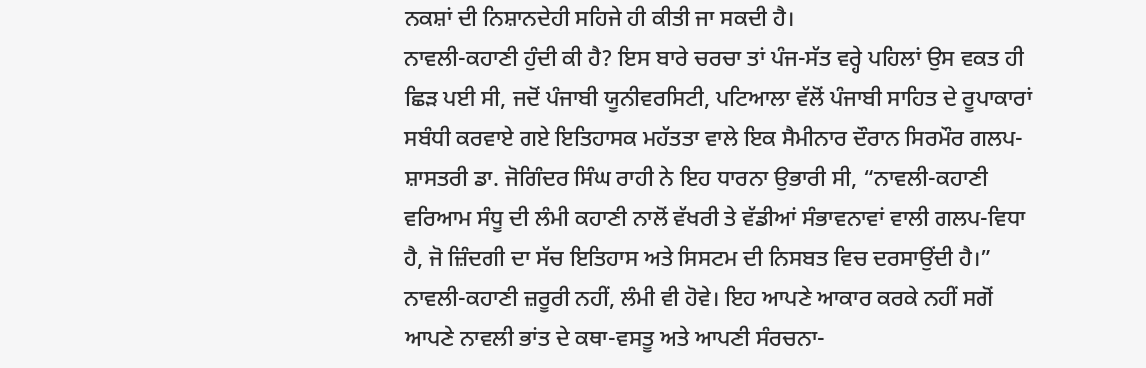ਨਕਸ਼ਾਂ ਦੀ ਨਿਸ਼ਾਨਦੇਹੀ ਸਹਿਜੇ ਹੀ ਕੀਤੀ ਜਾ ਸਕਦੀ ਹੈ।
ਨਾਵਲੀ-ਕਹਾਣੀ ਹੁੰਦੀ ਕੀ ਹੈ? ਇਸ ਬਾਰੇ ਚਰਚਾ ਤਾਂ ਪੰਜ-ਸੱਤ ਵਰ੍ਹੇ ਪਹਿਲਾਂ ਉਸ ਵਕਤ ਹੀ ਛਿੜ ਪਈ ਸੀ, ਜਦੋਂ ਪੰਜਾਬੀ ਯੂਨੀਵਰਸਿਟੀ, ਪਟਿਆਲਾ ਵੱਲੋਂ ਪੰਜਾਬੀ ਸਾਹਿਤ ਦੇ ਰੂਪਾਕਾਰਾਂ ਸਬੰਧੀ ਕਰਵਾਏ ਗਏ ਇਤਿਹਾਸਕ ਮਹੱਤਤਾ ਵਾਲੇ ਇਕ ਸੈਮੀਨਾਰ ਦੌਰਾਨ ਸਿਰਮੌਰ ਗਲਪ-ਸ਼ਾਸਤਰੀ ਡਾ. ਜੋਗਿੰਦਰ ਸਿੰਘ ਰਾਹੀ ਨੇ ਇਹ ਧਾਰਨਾ ਉਭਾਰੀ ਸੀ, “ਨਾਵਲੀ-ਕਹਾਣੀ ਵਰਿਆਮ ਸੰਧੂ ਦੀ ਲੰਮੀ ਕਹਾਣੀ ਨਾਲੋਂ ਵੱਖਰੀ ਤੇ ਵੱਡੀਆਂ ਸੰਭਾਵਨਾਵਾਂ ਵਾਲੀ ਗਲਪ-ਵਿਧਾ ਹੈ, ਜੋ ਜ਼ਿੰਦਗੀ ਦਾ ਸੱਚ ਇਤਿਹਾਸ ਅਤੇ ਸਿਸਟਮ ਦੀ ਨਿਸਬਤ ਵਿਚ ਦਰਸਾਉਂਦੀ ਹੈ।”
ਨਾਵਲੀ-ਕਹਾਣੀ ਜ਼ਰੂਰੀ ਨਹੀਂ, ਲੰਮੀ ਵੀ ਹੋਵੇ। ਇਹ ਆਪਣੇ ਆਕਾਰ ਕਰਕੇ ਨਹੀਂ ਸਗੋਂ ਆਪਣੇ ਨਾਵਲੀ ਭਾਂਤ ਦੇ ਕਥਾ-ਵਸਤੂ ਅਤੇ ਆਪਣੀ ਸੰਰਚਨਾ-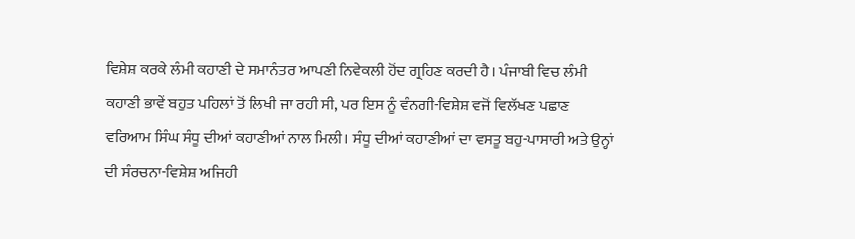ਵਿਸ਼ੇਸ਼ ਕਰਕੇ ਲੰਮੀ ਕਹਾਣੀ ਦੇ ਸਮਾਨੰਤਰ ਆਪਣੀ ਨਿਵੇਕਲੀ ਹੋਂਦ ਗ੍ਰਹਿਣ ਕਰਦੀ ਹੈ। ਪੰਜਾਬੀ ਵਿਚ ਲੰਮੀ ਕਹਾਣੀ ਭਾਵੇਂ ਬਹੁਤ ਪਹਿਲਾਂ ਤੋਂ ਲਿਖੀ ਜਾ ਰਹੀ ਸੀ, ਪਰ ਇਸ ਨੂੰ ਵੰਨਗੀ-ਵਿਸ਼ੇਸ਼ ਵਜੋਂ ਵਿਲੱਖਣ ਪਛਾਣ ਵਰਿਆਮ ਸਿੰਘ ਸੰਧੂ ਦੀਆਂ ਕਹਾਣੀਆਂ ਨਾਲ ਮਿਲੀ। ਸੰਧੂ ਦੀਆਂ ਕਹਾਣੀਆਂ ਦਾ ਵਸਤੂ ਬਹੁ-ਪਾਸਾਰੀ ਅਤੇ ਉਨ੍ਹਾਂ ਦੀ ਸੰਰਚਨਾ-ਵਿਸ਼ੇਸ਼ ਅਜਿਹੀ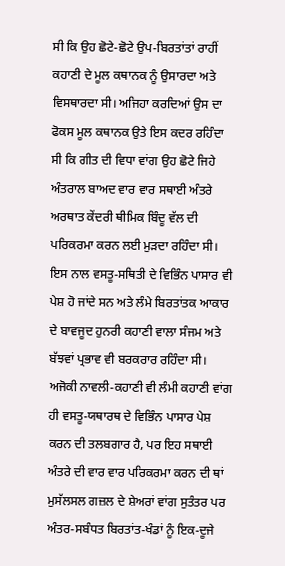ਸੀ ਕਿ ਉਹ ਛੋਟੇ-ਛੋਟੇ ਉਪ-ਬਿਰਤਾਂਤਾਂ ਰਾਹੀਂ ਕਹਾਣੀ ਦੇ ਮੂਲ ਕਥਾਨਕ ਨੂੰ ਉਸਾਰਦਾ ਅਤੇ ਵਿਸਥਾਰਦਾ ਸੀ। ਅਜਿਹਾ ਕਰਦਿਆਂ ਉਸ ਦਾ ਫੋਕਸ ਮੂਲ ਕਥਾਨਕ ਉਤੇ ਇਸ ਕਦਰ ਰਹਿੰਦਾ ਸੀ ਕਿ ਗੀਤ ਦੀ ਵਿਧਾ ਵਾਂਗ ਉਹ ਛੋਟੇ ਜਿਹੇ ਅੰਤਰਾਲ ਬਾਅਦ ਵਾਰ ਵਾਰ ਸਥਾਈ ਅੰਤਰੇ ਅਰਥਾਤ ਕੇਂਦਰੀ ਥੀਮਿਕ ਬਿੰਦੂ ਵੱਲ ਦੀ ਪਰਿਕਰਮਾ ਕਰਨ ਲਈ ਮੁੜਦਾ ਰਹਿੰਦਾ ਸੀ। ਇਸ ਨਾਲ ਵਸਤੂ-ਸਥਿਤੀ ਦੇ ਵਿਭਿੰਨ ਪਾਸਾਰ ਵੀ ਪੇਸ਼ ਹੋ ਜਾਂਦੇ ਸਨ ਅਤੇ ਲੰਮੇ ਬਿਰਤਾਂਤਕ ਆਕਾਰ ਦੇ ਬਾਵਜੂਦ ਹੁਨਰੀ ਕਹਾਣੀ ਵਾਲਾ ਸੰਜਮ ਅਤੇ ਬੱਝਵਾਂ ਪ੍ਰਭਾਵ ਵੀ ਬਰਕਰਾਰ ਰਹਿੰਦਾ ਸੀ।
ਅਜੋਕੀ ਨਾਵਲੀ-ਕਹਾਣੀ ਵੀ ਲੰਮੀ ਕਹਾਣੀ ਵਾਂਗ ਹੀ ਵਸਤੂ-ਯਥਾਰਥ ਦੇ ਵਿਭਿੰਨ ਪਾਸਾਰ ਪੇਸ਼ ਕਰਨ ਦੀ ਤਲਬਗਾਰ ਹੈ, ਪਰ ਇਹ ਸਥਾਈ ਅੰਤਰੇ ਦੀ ਵਾਰ ਵਾਰ ਪਰਿਕਰਮਾ ਕਰਨ ਦੀ ਥਾਂ ਮੁਸੱਲਸਲ ਗਜ਼ਲ ਦੇ ਸ਼ੇਅਰਾਂ ਵਾਂਗ ਸੁਤੰਤਰ ਪਰ ਅੰਤਰ-ਸਬੰਧਤ ਬਿਰਤਾਂਤ-ਖੰਡਾਂ ਨੂੰ ਇਕ-ਦੂਜੇ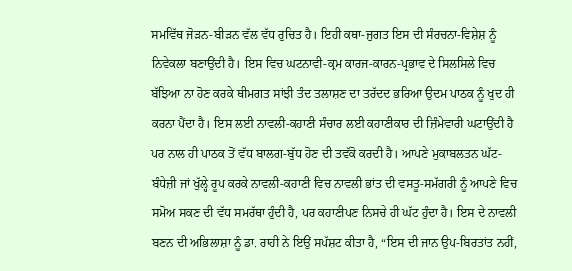ਸਮਵਿੱਥ ਜੋੜਨ-ਬੀੜਨ ਵੱਲ ਵੱਧ ਰੁਚਿਤ ਹੈ। ਇਹੀ ਕਥਾ-ਜੁਗਤ ਇਸ ਦੀ ਸੰਰਚਨਾ-ਵਿਸ਼ੇਸ਼ ਨੂੰ ਨਿਵੇਕਲਾ ਬਣਾਉਂਦੀ ਹੈ। ਇਸ ਵਿਚ ਘਟਨਾਵੀ-ਕ੍ਰਮ ਕਾਰਜ-ਕਾਰਨ-ਪ੍ਰਭਾਵ ਦੇ ਸਿਲਸਿਲੇ ਵਿਚ ਬੱਝਿਆ ਨਾ ਹੋਣ ਕਰਕੇ ਥੀਮਗਤ ਸਾਂਝੀ ਤੰਦ ਤਲਾਸ਼ਣ ਦਾ ਤਰੱਦਦ ਭਰਿਆ ਉਦਮ ਪਾਠਕ ਨੂੰ ਖੁਦ ਹੀ ਕਰਨਾ ਪੈਂਦਾ ਹੈ। ਇਸ ਲਈ ਨਾਵਲੀ-ਕਹਾਣੀ ਸੰਚਾਰ ਲਈ ਕਹਾਣੀਕਾਰ ਦੀ ਜ਼ਿੰਮੇਵਾਰੀ ਘਟਾਉਂਦੀ ਹੈ ਪਰ ਨਾਲ ਹੀ ਪਾਠਕ ਤੋਂ ਵੱਧ ਬਾਲਗ-ਬੁੱਧ ਹੋਣ ਦੀ ਤਵੱਕੋ ਕਰਦੀ ਹੈ। ਆਪਣੇ ਮੁਕਾਬਲਤਨ ਘੱਟ-ਬੰਧੇਜ਼ੀ ਜਾਂ ਖੁੱਲ੍ਹੇ ਰੂਪ ਕਰਕੇ ਨਾਵਲੀ-ਕਹਾਣੀ ਵਿਚ ਨਾਵਲੀ ਭਾਂਤ ਦੀ ਵਸਤੂ-ਸਮੱਗਰੀ ਨੂੰ ਆਪਣੇ ਵਿਚ ਸਮੋਅ ਸਕਣ ਦੀ ਵੱਧ ਸਮਰੱਥਾ ਹੁੰਦੀ ਹੈ, ਪਰ ਕਹਾਣੀਪਣ ਨਿਸਚੇ ਹੀ ਘੱਟ ਹੁੰਦਾ ਹੈ। ਇਸ ਦੇ ਨਾਵਲੀ ਬਣਨ ਦੀ ਅਭਿਲਾਸ਼ਾ ਨੂੰ ਡਾ. ਰਾਹੀ ਨੇ ਇਉਂ ਸਪੱਸ਼ਟ ਕੀਤਾ ਹੈ, “ਇਸ ਦੀ ਜਾਨ ਉਪ-ਬਿਰਤਾਂਤ ਨਹੀਂ,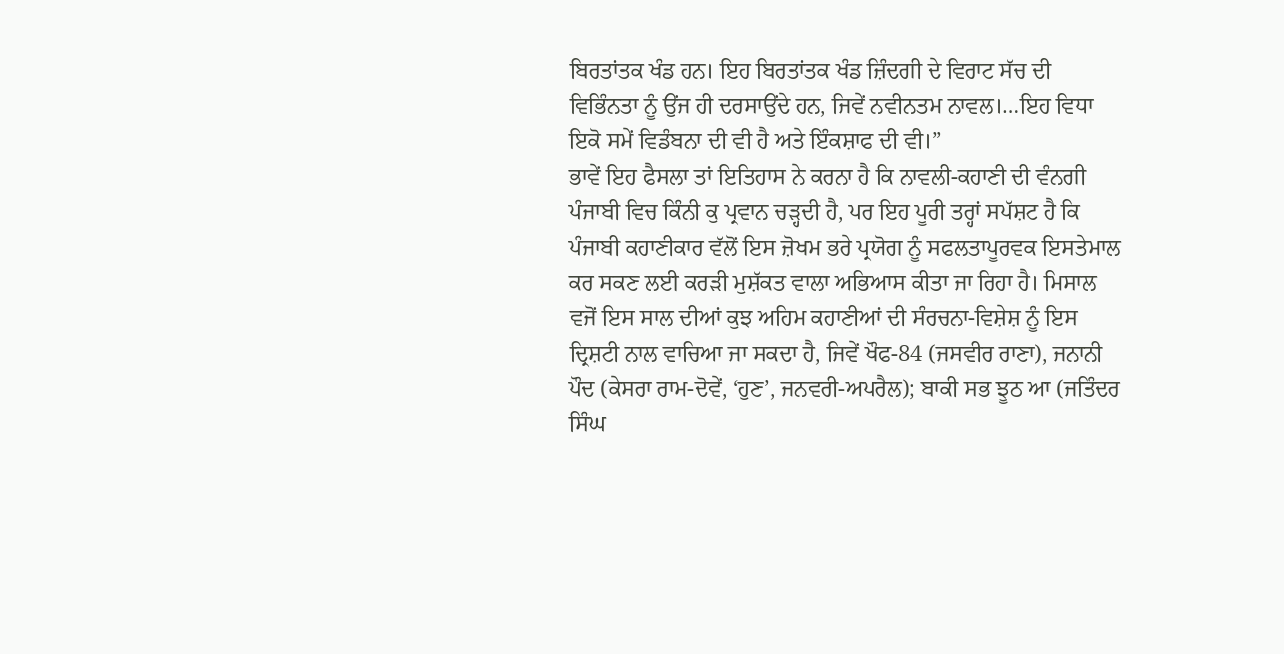ਬਿਰਤਾਂਤਕ ਖੰਡ ਹਨ। ਇਹ ਬਿਰਤਾਂਤਕ ਖੰਡ ਜ਼ਿੰਦਗੀ ਦੇ ਵਿਰਾਟ ਸੱਚ ਦੀ ਵਿਭਿੰਨਤਾ ਨੂੰ ਉਂਜ ਹੀ ਦਰਸਾਉਂਦੇ ਹਨ, ਜਿਵੇਂ ਨਵੀਨਤਮ ਨਾਵਲ।…ਇਹ ਵਿਧਾ ਇਕੋ ਸਮੇਂ ਵਿਡੰਬਨਾ ਦੀ ਵੀ ਹੈ ਅਤੇ ਇੰਕਸ਼ਾਫ ਦੀ ਵੀ।”
ਭਾਵੇਂ ਇਹ ਫੈਸਲਾ ਤਾਂ ਇਤਿਹਾਸ ਨੇ ਕਰਨਾ ਹੈ ਕਿ ਨਾਵਲੀ-ਕਹਾਣੀ ਦੀ ਵੰਨਗੀ ਪੰਜਾਬੀ ਵਿਚ ਕਿੰਨੀ ਕੁ ਪ੍ਰਵਾਨ ਚੜ੍ਹਦੀ ਹੈ, ਪਰ ਇਹ ਪੂਰੀ ਤਰ੍ਹਾਂ ਸਪੱਸ਼ਟ ਹੈ ਕਿ ਪੰਜਾਬੀ ਕਹਾਣੀਕਾਰ ਵੱਲੋਂ ਇਸ ਜ਼ੋਖਮ ਭਰੇ ਪ੍ਰਯੋਗ ਨੂੰ ਸਫਲਤਾਪੂਰਵਕ ਇਸਤੇਮਾਲ ਕਰ ਸਕਣ ਲਈ ਕਰੜੀ ਮੁਸ਼ੱਕਤ ਵਾਲਾ ਅਭਿਆਸ ਕੀਤਾ ਜਾ ਰਿਹਾ ਹੈ। ਮਿਸਾਲ ਵਜੋਂ ਇਸ ਸਾਲ ਦੀਆਂ ਕੁਝ ਅਹਿਮ ਕਹਾਣੀਆਂ ਦੀ ਸੰਰਚਨਾ-ਵਿਸ਼ੇਸ਼ ਨੂੰ ਇਸ ਦ੍ਰਿਸ਼ਟੀ ਨਾਲ ਵਾਚਿਆ ਜਾ ਸਕਦਾ ਹੈ, ਜਿਵੇਂ ਖੌਫ-84 (ਜਸਵੀਰ ਰਾਣਾ), ਜਨਾਨੀ ਪੌਦ (ਕੇਸਰਾ ਰਾਮ-ਦੋਵੇਂ, ‘ਹੁਣ’, ਜਨਵਰੀ-ਅਪਰੈਲ); ਬਾਕੀ ਸਭ ਝੂਠ ਆ (ਜਤਿੰਦਰ ਸਿੰਘ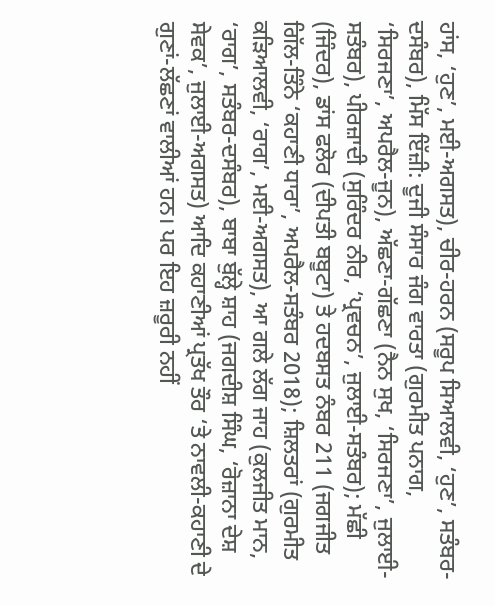ਹਾਂਸ, ‘ਹੁਣ’, ਮਈ-ਅਗਸਤ), ਚੀਰ-ਹਰਨ (ਸਰੂਪ ਸਿਆਲਵੀ, ‘ਹੁਣ’, ਸਤੰਬਰ-ਦਸੰਬਰ), ਮਿੱਸ ਇੱਜ਼ੀ: ਦੂਜੀ ਸੰਸਾਰ ਜੰਗ ਵਾਰਤਾ (ਗੁਰਮੀਤ ਪਨਾਗ, ‘ਸਿਰਜਣਾ’, ਅਪਰੈਲ-ਜੂਨ), ਅੱਛਣਾ-ਗੱਛਣਾ (ਨੈਨ ਸੁਖ, ‘ਸਿਰਜਣਾ’, ਜੁਲਾਈ-ਸਤੰਬਰ), ਪੀਰਜ਼ਾਦੀ (ਸੁਰਿੰਦਰ ਨੀਰ, ‘ਪ੍ਰਵਚਨ’, ਜੁਲਾਈ-ਸਤੰਬਰ); ਮੱਛੀ (ਜਿੰਦਰ), ਡਾਂਸ ਫਲੋਰ (ਦੀਪਤੀ ਬਬੂਟਾ) ਤੇ ਹਦਬਸਤ ਨੰਬਰ 211 (ਜਗਜੀਤ ਗਿੱਲ-ਤਿੰਨੇ ‘ਕਹਾਣੀ ਧਾਰਾ’, ਅਪਰੈਲ-ਸਤੰਬਰ 2018); ਸ਼ਿਲਤਰਾਂ (ਗੁਰਮੀਤ ਕੜਿਆਲਵੀ, ‘ਰਾਗ’, ਮਈ-ਅਗਸਤ), ਆ ਗਲੇ ਲੱਗ ਜਾਹ (ਕੁਲਜੀਤ ਮਾਨ, ‘ਰਾਗ’, ਸਤੰਬਰ-ਦਸੰਬਰ), ਬਾਬਾ ਬੁੱਲ੍ਹੇ ਸ਼ਾਹ (ਜਗਦੀਸ਼ ਸਿੰਘ, ‘ਰੋਜ਼ਾਨਾ ਦੇਸ਼ ਸੇਵਕ’, ਜੁਲਾਈ-ਅਗਸਤ) ਆਦਿ ਕਹਾਣੀਆਂ ਪ੍ਰਤੱਖ ਤੌਰ ‘ਤੇ ਨਾਵਲੀ-ਕਹਾਣੀ ਦੇ ਗੁਣਾਂ-ਲੱਛਣਾਂ ਵਾਲੀਆਂ ਹਨ। ਪਰ ਇਹ ਜ਼ਰੂਰੀ ਨਹੀਂ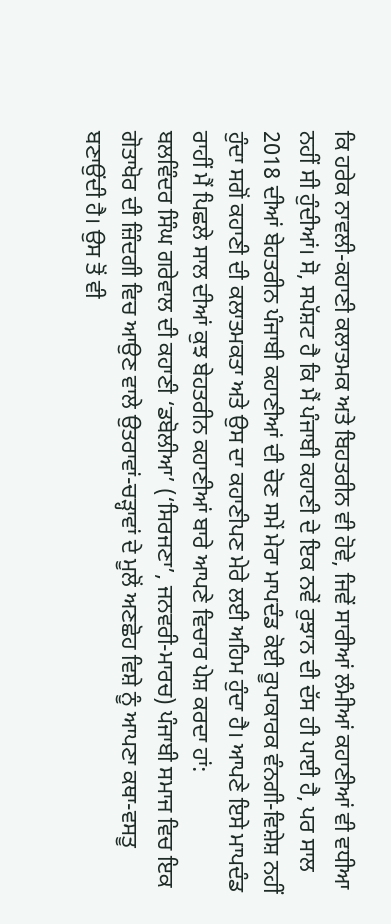ਕਿ ਹਰੇਕ ਨਾਵਲੀ-ਕਹਾਣੀ ਕਲਾਤਮਕ ਅਤੇ ਬਿਹਤਰੀਨ ਵੀ ਹੋਵੇ, ਜਿਵੇਂ ਸਾਰੀਆਂ ਲੰਮੀਆਂ ਕਹਾਣੀਆਂ ਵੀ ਵਧੀਆ ਨਹੀਂ ਸੀ ਹੁੰਦੀਆਂ। ਸੋ, ਸਪੱਸ਼ਟ ਹੈ ਕਿ ਮੈਂ ਪੰਜਾਬੀ ਕਹਾਣੀ ਦੇ ਇਕ ਨਵੇਂ ਰੁਝਾਨ ਦੀ ਦੱਸ ਹੀ ਪਾਈ ਹੈ, ਪਰ ਸਾਲ 2018 ਦੀਆਂ ਬੇਹਤਰੀਨ ਪੰਜਾਬੀ ਕਹਾਣੀਆਂ ਦੀ ਚੋਣ ਸਮੇਂ ਮੇਰਾ ਮਾਪਦੰਡ ਕੋਈ ਰੂਪਾਕਾਰਕ ਵੰਨਗੀ-ਵਿਸ਼ੇਸ਼ ਨਹੀਂ ਹੁੰਦਾ ਸਗੋਂ ਕਹਾਣੀ ਦੀ ਕਲਾਤਮਕਤਾ ਅਤੇ ਉਸ ਦਾ ਕਹਾਣੀਪਣ ਮੇਰੇ ਲਈ ਅਹਿਮ ਹੁੰਦਾ ਹੈ। ਆਪਣੇ ਇਸੇ ਮਾਪਦੰਡ ਰਾਹੀਂ ਮੈਂ ਪਿਛਲੇ ਸਾਲ ਦੀਆਂ ਕੁਝ ਬੇਹਤਰੀਨ ਕਹਾਣੀਆਂ ਬਾਰੇ ਆਪਣੇ ਵਿਚਾਰ ਪੇਸ਼ ਕਰਦਾ ਹਾਂ:
ਬਲਵਿੰਦਰ ਸਿੰਘ ਗਰੇਵਾਲ ਦੀ ਕਹਾਣੀ ‘ਡਬੋਲੀਆ’ (‘ਸਿਰਜਣਾ’, ਜਨਵਰੀ-ਮਾਰਚ) ਪੰਜਾਬੀ ਸਮਾਜ ਵਿਚ ਇਕ ਗੋਤਾਖੋਰ ਦੀ ਜ਼ਿੰਦਗੀ ਵਿਚ ਆਉਣ ਵਾਲੇ ਉਤਰਾਵਾਂ-ਚੜ੍ਹਾਵਾਂ ਦੇ ਮੂਲੋਂ ਅਣਛੋਹ ਵਿਸ਼ੇ ਨੂੰ ਆਪਣਾ ਕਥਾ-ਵਸਤੂ ਬਣਾਉਂਦੀ ਹੈ। ਉਸ ਤੋਂ ਵੀ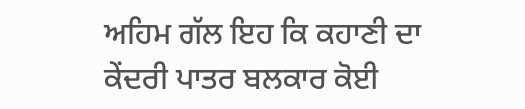ਅਹਿਮ ਗੱਲ ਇਹ ਕਿ ਕਹਾਣੀ ਦਾ ਕੇਂਦਰੀ ਪਾਤਰ ਬਲਕਾਰ ਕੋਈ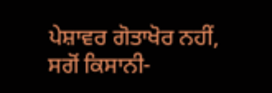ਪੇਸ਼ਾਵਰ ਗੋਤਾਖੋਰ ਨਹੀਂ, ਸਗੋਂ ਕਿਸਾਨੀ-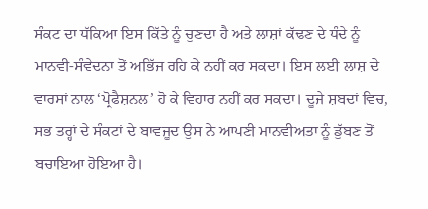ਸੰਕਟ ਦਾ ਧੱਕਿਆ ਇਸ ਕਿੱਤੇ ਨੂੰ ਚੁਣਦਾ ਹੈ ਅਤੇ ਲਾਸ਼ਾਂ ਕੱਢਣ ਦੇ ਧੰਦੇ ਨੂੰ ਮਾਨਵੀ-ਸੰਵੇਦਨਾ ਤੋਂ ਅਭਿੱਜ ਰਹਿ ਕੇ ਨਹੀਂ ਕਰ ਸਕਦਾ। ਇਸ ਲਈ ਲਾਸ਼ ਦੇ ਵਾਰਸਾਂ ਨਾਲ ‘ਪ੍ਰੋਫੈਸ਼ਨਲ’ ਹੋ ਕੇ ਵਿਹਾਰ ਨਹੀਂ ਕਰ ਸਕਦਾ। ਦੂਜੇ ਸ਼ਬਦਾਂ ਵਿਚ, ਸਭ ਤਰ੍ਹਾਂ ਦੇ ਸੰਕਟਾਂ ਦੇ ਬਾਵਜੂਦ ਉਸ ਨੇ ਆਪਣੀ ਮਾਨਵੀਅਤਾ ਨੂੰ ਡੁੱਬਣ ਤੋਂ ਬਚਾਇਆ ਹੋਇਆ ਹੈ।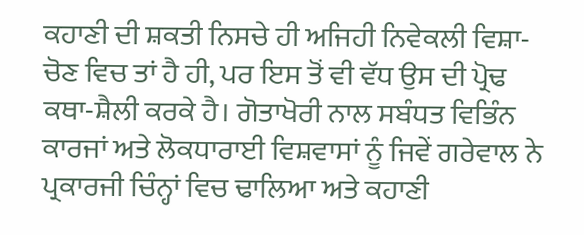ਕਹਾਣੀ ਦੀ ਸ਼ਕਤੀ ਨਿਸਚੇ ਹੀ ਅਜਿਹੀ ਨਿਵੇਕਲੀ ਵਿਸ਼ਾ-ਚੋਣ ਵਿਚ ਤਾਂ ਹੈ ਹੀ, ਪਰ ਇਸ ਤੋਂ ਵੀ ਵੱਧ ਉਸ ਦੀ ਪ੍ਰੋਢ ਕਥਾ-ਸ਼ੈਲੀ ਕਰਕੇ ਹੈ। ਗੋਤਾਖੋਰੀ ਨਾਲ ਸਬੰਧਤ ਵਿਭਿੰਨ ਕਾਰਜਾਂ ਅਤੇ ਲੋਕਧਾਰਾਈ ਵਿਸ਼ਵਾਸਾਂ ਨੂੰ ਜਿਵੇਂ ਗਰੇਵਾਲ ਨੇ ਪ੍ਰਕਾਰਜੀ ਚਿੰਨ੍ਹਾਂ ਵਿਚ ਢਾਲਿਆ ਅਤੇ ਕਹਾਣੀ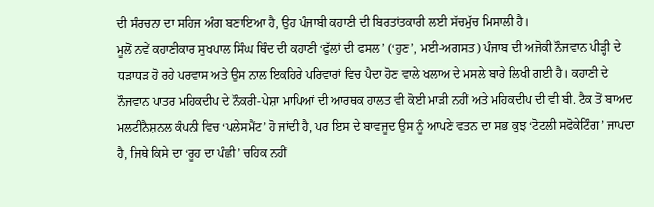ਦੀ ਸੰਰਚਨਾ ਦਾ ਸਹਿਜ ਅੰਗ ਬਣਾਇਆ ਹੈ, ਉਹ ਪੰਜਾਬੀ ਕਹਾਣੀ ਦੀ ਬਿਰਤਾਂਤਕਾਰੀ ਲਈ ਸੱਚਮੁੱਚ ਮਿਸਾਲੀ ਹੈ।
ਮੂਲੋਂ ਨਵੇਂ ਕਹਾਣੀਕਾਰ ਸੁਖਪਾਲ ਸਿੰਘ ਥਿੰਦ ਦੀ ਕਹਾਣੀ ‘ਫੁੱਲਾਂ ਦੀ ਫਸਲ’ (‘ਹੁਣ’, ਮਈ-ਅਗਸਤ) ਪੰਜਾਬ ਦੀ ਅਜੋਕੀ ਨੌਜਵਾਨ ਪੀੜ੍ਹੀ ਦੇ ਧੜਾਧੜ ਹੋ ਰਹੇ ਪਰਵਾਸ ਅਤੇ ਉਸ ਨਾਲ ਇਕਹਿਰੇ ਪਰਿਵਾਰਾਂ ਵਿਚ ਪੈਦਾ ਹੋਣ ਵਾਲੇ ਖਲਾਅ ਦੇ ਮਸਲੇ ਬਾਰੇ ਲਿਖੀ ਗਈ ਹੈ। ਕਹਾਣੀ ਦੇ ਨੌਜਵਾਨ ਪਾਤਰ ਮਹਿਕਦੀਪ ਦੇ ਨੌਕਰੀ-ਪੇਸ਼ਾ ਮਾਪਿਆਂ ਦੀ ਆਰਥਕ ਹਾਲਤ ਵੀ ਕੋਈ ਮਾੜੀ ਨਹੀਂ ਅਤੇ ਮਹਿਕਦੀਪ ਦੀ ਵੀ ਬੀ. ਟੈਕ ਤੋਂ ਬਾਅਦ ਮਲਟੀਨੈਸ਼ਨਲ ਕੰਪਨੀ ਵਿਚ ‘ਪਲੇਸਮੈਂਟ’ ਹੋ ਜਾਂਦੀ ਹੈ, ਪਰ ਇਸ ਦੇ ਬਾਵਜੂਦ ਉਸ ਨੂੰ ਆਪਣੇ ਵਤਨ ਦਾ ਸਭ ਕੁਝ ‘ਟੋਟਲੀ ਸਫੋਕੇਟਿੰਗ’ ਜਾਪਦਾ ਹੈ, ਜਿਥੇ ਕਿਸੇ ਦਾ ‘ਰੂਹ ਦਾ ਪੰਛੀ’ ਚਹਿਕ ਨਹੀਂ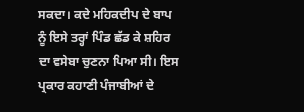ਸਕਦਾ। ਕਦੇ ਮਹਿਕਦੀਪ ਦੇ ਬਾਪ ਨੂੰ ਇਸੇ ਤਰ੍ਹਾਂ ਪਿੰਡ ਛੱਡ ਕੇ ਸ਼ਹਿਰ ਦਾ ਵਸੇਬਾ ਚੁਣਨਾ ਪਿਆ ਸੀ। ਇਸ ਪ੍ਰਕਾਰ ਕਹਾਣੀ ਪੰਜਾਬੀਆਂ ਦੇ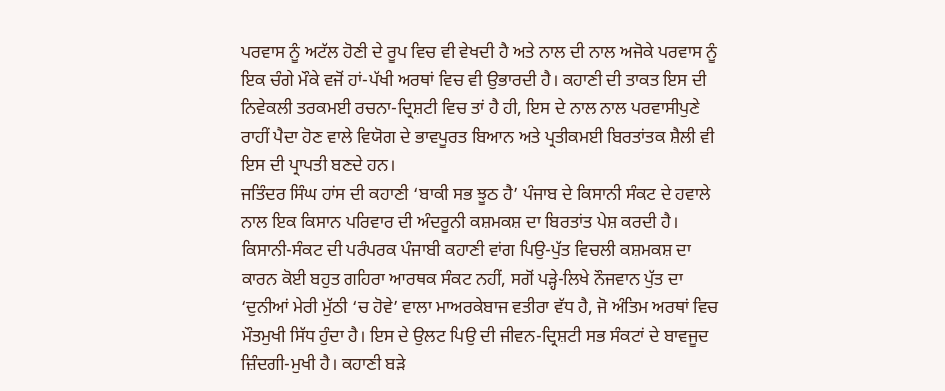ਪਰਵਾਸ ਨੂੰ ਅਟੱਲ ਹੋਣੀ ਦੇ ਰੂਪ ਵਿਚ ਵੀ ਵੇਖਦੀ ਹੈ ਅਤੇ ਨਾਲ ਦੀ ਨਾਲ ਅਜੋਕੇ ਪਰਵਾਸ ਨੂੰ ਇਕ ਚੰਗੇ ਮੌਕੇ ਵਜੋਂ ਹਾਂ-ਪੱਖੀ ਅਰਥਾਂ ਵਿਚ ਵੀ ਉਭਾਰਦੀ ਹੈ। ਕਹਾਣੀ ਦੀ ਤਾਕਤ ਇਸ ਦੀ ਨਿਵੇਕਲੀ ਤਰਕਮਈ ਰਚਨਾ-ਦ੍ਰਿਸ਼ਟੀ ਵਿਚ ਤਾਂ ਹੈ ਹੀ, ਇਸ ਦੇ ਨਾਲ ਨਾਲ ਪਰਵਾਸੀਪੁਣੇ ਰਾਹੀਂ ਪੈਦਾ ਹੋਣ ਵਾਲੇ ਵਿਯੋਗ ਦੇ ਭਾਵਪੂਰਤ ਬਿਆਨ ਅਤੇ ਪ੍ਰਤੀਕਮਈ ਬਿਰਤਾਂਤਕ ਸ਼ੈਲੀ ਵੀ ਇਸ ਦੀ ਪ੍ਰਾਪਤੀ ਬਣਦੇ ਹਨ।
ਜਤਿੰਦਰ ਸਿੰਘ ਹਾਂਸ ਦੀ ਕਹਾਣੀ ‘ਬਾਕੀ ਸਭ ਝੂਠ ਹੈ’ ਪੰਜਾਬ ਦੇ ਕਿਸਾਨੀ ਸੰਕਟ ਦੇ ਹਵਾਲੇ ਨਾਲ ਇਕ ਕਿਸਾਨ ਪਰਿਵਾਰ ਦੀ ਅੰਦਰੂਨੀ ਕਸ਼ਮਕਸ਼ ਦਾ ਬਿਰਤਾਂਤ ਪੇਸ਼ ਕਰਦੀ ਹੈ। ਕਿਸਾਨੀ-ਸੰਕਟ ਦੀ ਪਰੰਪਰਕ ਪੰਜਾਬੀ ਕਹਾਣੀ ਵਾਂਗ ਪਿਉ-ਪੁੱਤ ਵਿਚਲੀ ਕਸ਼ਮਕਸ਼ ਦਾ ਕਾਰਨ ਕੋਈ ਬਹੁਤ ਗਹਿਰਾ ਆਰਥਕ ਸੰਕਟ ਨਹੀਂ, ਸਗੋਂ ਪੜ੍ਹੇ-ਲਿਖੇ ਨੌਜਵਾਨ ਪੁੱਤ ਦਾ ‘ਦੁਨੀਆਂ ਮੇਰੀ ਮੁੱਠੀ ‘ਚ ਹੋਵੇ’ ਵਾਲਾ ਮਾਅਰਕੇਬਾਜ ਵਤੀਰਾ ਵੱਧ ਹੈ, ਜੋ ਅੰਤਿਮ ਅਰਥਾਂ ਵਿਚ ਮੌਤਮੁਖੀ ਸਿੱਧ ਹੁੰਦਾ ਹੈ। ਇਸ ਦੇ ਉਲਟ ਪਿਉ ਦੀ ਜੀਵਨ-ਦ੍ਰਿਸ਼ਟੀ ਸਭ ਸੰਕਟਾਂ ਦੇ ਬਾਵਜੂਦ ਜ਼ਿੰਦਗੀ-ਮੁਖੀ ਹੈ। ਕਹਾਣੀ ਬੜੇ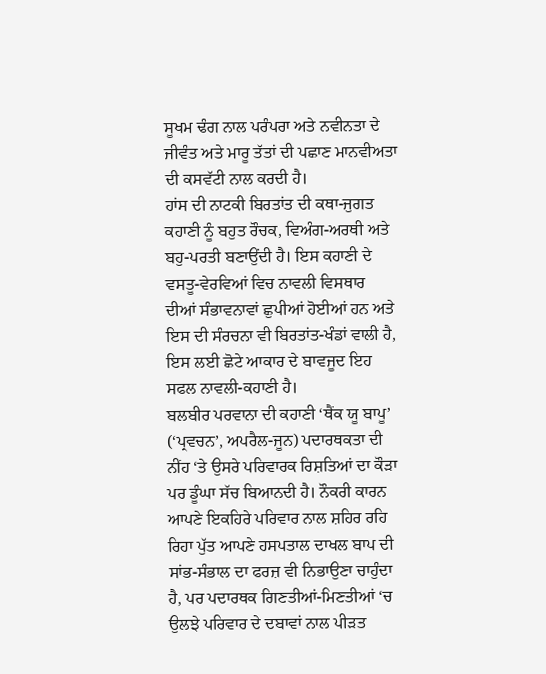ਸੂਖਮ ਢੰਗ ਨਾਲ ਪਰੰਪਰਾ ਅਤੇ ਨਵੀਨਤਾ ਦੇ ਜੀਵੰਤ ਅਤੇ ਮਾਰੂ ਤੱਤਾਂ ਦੀ ਪਛਾਣ ਮਾਨਵੀਅਤਾ ਦੀ ਕਸਵੱਟੀ ਨਾਲ ਕਰਦੀ ਹੈ।
ਹਾਂਸ ਦੀ ਨਾਟਕੀ ਬਿਰਤਾਂਤ ਦੀ ਕਥਾ-ਜੁਗਤ ਕਹਾਣੀ ਨੂੰ ਬਹੁਤ ਰੌਚਕ, ਵਿਅੰਗ-ਅਰਥੀ ਅਤੇ ਬਹੁ-ਪਰਤੀ ਬਣਾਉਂਦੀ ਹੈ। ਇਸ ਕਹਾਣੀ ਦੇ ਵਸਤੂ-ਵੇਰਵਿਆਂ ਵਿਚ ਨਾਵਲੀ ਵਿਸਥਾਰ ਦੀਆਂ ਸੰਭਾਵਨਾਵਾਂ ਛੁਪੀਆਂ ਹੋਈਆਂ ਹਨ ਅਤੇ ਇਸ ਦੀ ਸੰਰਚਨਾ ਵੀ ਬਿਰਤਾਂਤ-ਖੰਡਾਂ ਵਾਲੀ ਹੈ, ਇਸ ਲਈ ਛੋਟੇ ਆਕਾਰ ਦੇ ਬਾਵਜੂਦ ਇਹ ਸਫਲ ਨਾਵਲੀ-ਕਹਾਣੀ ਹੈ।
ਬਲਬੀਰ ਪਰਵਾਨਾ ਦੀ ਕਹਾਣੀ ‘ਥੈਂਕ ਯੂ ਬਾਪੂ’ (‘ਪ੍ਰਵਚਨ’, ਅਪਰੈਲ-ਜੂਨ) ਪਦਾਰਥਕਤਾ ਦੀ ਨੀਂਹ ‘ਤੇ ਉਸਰੇ ਪਰਿਵਾਰਕ ਰਿਸ਼ਤਿਆਂ ਦਾ ਕੌੜਾ ਪਰ ਡੂੰਘਾ ਸੱਚ ਬਿਆਨਦੀ ਹੈ। ਨੌਕਰੀ ਕਾਰਨ ਆਪਣੇ ਇਕਹਿਰੇ ਪਰਿਵਾਰ ਨਾਲ ਸ਼ਹਿਰ ਰਹਿ ਰਿਹਾ ਪੁੱਤ ਆਪਣੇ ਹਸਪਤਾਲ ਦਾਖਲ ਬਾਪ ਦੀ ਸਾਂਭ-ਸੰਭਾਲ ਦਾ ਫਰਜ਼ ਵੀ ਨਿਭਾਉਣਾ ਚਾਹੁੰਦਾ ਹੈ, ਪਰ ਪਦਾਰਥਕ ਗਿਣਤੀਆਂ-ਮਿਣਤੀਆਂ ‘ਚ ਉਲਝੇ ਪਰਿਵਾਰ ਦੇ ਦਬਾਵਾਂ ਨਾਲ ਪੀੜਤ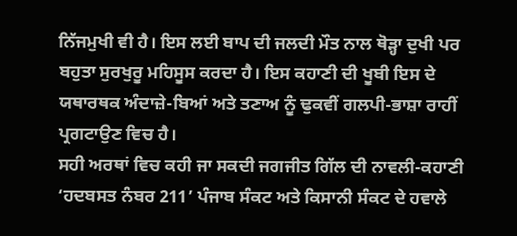ਨਿੱਜਮੁਖੀ ਵੀ ਹੈ। ਇਸ ਲਈ ਬਾਪ ਦੀ ਜਲਦੀ ਮੌਤ ਨਾਲ ਥੋੜ੍ਹਾ ਦੁਖੀ ਪਰ ਬਹੁਤਾ ਸੁਰਖੁਰੂ ਮਹਿਸੂਸ ਕਰਦਾ ਹੈ। ਇਸ ਕਹਾਣੀ ਦੀ ਖੂਬੀ ਇਸ ਦੇ ਯਥਾਰਥਕ ਅੰਦਾਜ਼ੇ-ਬਿਆਂ ਅਤੇ ਤਣਾਅ ਨੂੰ ਢੁਕਵੀਂ ਗਲਪੀ-ਭਾਸ਼ਾ ਰਾਹੀਂ ਪ੍ਰਗਟਾਉਣ ਵਿਚ ਹੈ।
ਸਹੀ ਅਰਥਾਂ ਵਿਚ ਕਹੀ ਜਾ ਸਕਦੀ ਜਗਜੀਤ ਗਿੱਲ ਦੀ ਨਾਵਲੀ-ਕਹਾਣੀ ‘ਹਦਬਸਤ ਨੰਬਰ 211’ ਪੰਜਾਬ ਸੰਕਟ ਅਤੇ ਕਿਸਾਨੀ ਸੰਕਟ ਦੇ ਹਵਾਲੇ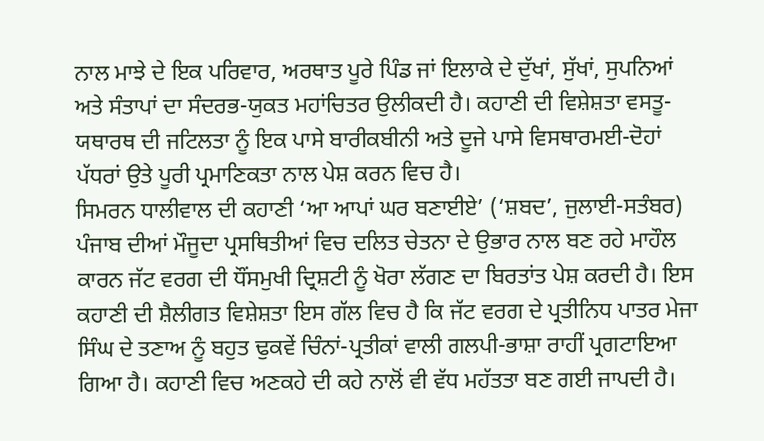ਨਾਲ ਮਾਝੇ ਦੇ ਇਕ ਪਰਿਵਾਰ, ਅਰਥਾਤ ਪੂਰੇ ਪਿੰਡ ਜਾਂ ਇਲਾਕੇ ਦੇ ਦੁੱਖਾਂ, ਸੁੱਖਾਂ, ਸੁਪਨਿਆਂ ਅਤੇ ਸੰਤਾਪਾਂ ਦਾ ਸੰਦਰਭ-ਯੁਕਤ ਮਹਾਂਚਿਤਰ ਉਲੀਕਦੀ ਹੈ। ਕਹਾਣੀ ਦੀ ਵਿਸ਼ੇਸ਼ਤਾ ਵਸਤੂ-ਯਥਾਰਥ ਦੀ ਜਟਿਲਤਾ ਨੂੰ ਇਕ ਪਾਸੇ ਬਾਰੀਕਬੀਨੀ ਅਤੇ ਦੂਜੇ ਪਾਸੇ ਵਿਸਥਾਰਮਈ-ਦੋਹਾਂ ਪੱਧਰਾਂ ਉਤੇ ਪੂਰੀ ਪ੍ਰਮਾਣਿਕਤਾ ਨਾਲ ਪੇਸ਼ ਕਰਨ ਵਿਚ ਹੈ।
ਸਿਮਰਨ ਧਾਲੀਵਾਲ ਦੀ ਕਹਾਣੀ ‘ਆ ਆਪਾਂ ਘਰ ਬਣਾਈਏ’ (‘ਸ਼ਬਦ’, ਜੁਲਾਈ-ਸਤੰਬਰ) ਪੰਜਾਬ ਦੀਆਂ ਮੌਜੂਦਾ ਪ੍ਰਸਥਿਤੀਆਂ ਵਿਚ ਦਲਿਤ ਚੇਤਨਾ ਦੇ ਉਭਾਰ ਨਾਲ ਬਣ ਰਹੇ ਮਾਹੌਲ ਕਾਰਨ ਜੱਟ ਵਰਗ ਦੀ ਧੌਂਸਮੁਖੀ ਦ੍ਰਿਸ਼ਟੀ ਨੂੰ ਖੋਰਾ ਲੱਗਣ ਦਾ ਬਿਰਤਾਂਤ ਪੇਸ਼ ਕਰਦੀ ਹੈ। ਇਸ ਕਹਾਣੀ ਦੀ ਸ਼ੈਲੀਗਤ ਵਿਸ਼ੇਸ਼ਤਾ ਇਸ ਗੱਲ ਵਿਚ ਹੈ ਕਿ ਜੱਟ ਵਰਗ ਦੇ ਪ੍ਰਤੀਨਿਧ ਪਾਤਰ ਮੇਜਾ ਸਿੰਘ ਦੇ ਤਣਾਅ ਨੂੰ ਬਹੁਤ ਢੁਕਵੇਂ ਚਿੰਨਾਂ-ਪ੍ਰਤੀਕਾਂ ਵਾਲੀ ਗਲਪੀ-ਭਾਸ਼ਾ ਰਾਹੀਂ ਪ੍ਰਗਟਾਇਆ ਗਿਆ ਹੈ। ਕਹਾਣੀ ਵਿਚ ਅਣਕਹੇ ਦੀ ਕਹੇ ਨਾਲੋਂ ਵੀ ਵੱਧ ਮਹੱਤਤਾ ਬਣ ਗਈ ਜਾਪਦੀ ਹੈ।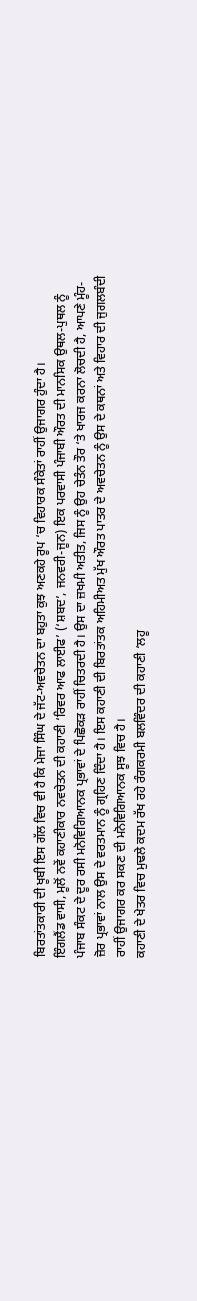ਬਿਰਤਾਂਤਕਾਰੀ ਦੀ ਖੂਬੀ ਇਸ ਗੱਲ ਵਿਚ ਵੀ ਹੈ ਕਿ ਮੇਜਾ ਸਿੰਘ ਦੇ ਜੱਟ-ਅਵਚੇਤਨ ਦਾ ਬਹੁਤਾ ਕੁਝ ਅਣਕਹੇ ਰੂਪ ‘ਚ ਵਿਹਾਰਕ ਸੰਕੇਤਾਂ ਰਾਹੀਂ ਉਜਾਗਰ ਹੁੰਦਾ ਹੈ।
ਇੰਗਲੈਂਡ ਵਾਸੀ, ਮੂਲੋਂ ਨਵੇਂ ਕਹਾਣੀਕਾਰ ਨਵਚੇਤਨ ਦੀ ਕਹਾਣੀ ‘ਰਿਵਰ ਆਫ ਲਾਈਫ’ (‘ਸ਼ਬਦ’, ਜਨਵਰੀ-ਜੂਨ) ਇਕ ਪਰਵਾਸੀ ਪੰਜਾਬੀ ਔਰਤ ਦੀ ਮਾਨਸਿਕ ਉਥਲ-ਪੁਥਲ ਨੂੰ ਪੰਜਾਬ ਸੰਕਟ ਦੇ ਦੂਰ ਰਸੀ ਮਨੋਵਿਗਿਆਨਕ ਪ੍ਰਭਾਵਾਂ ਦੇ ਪਿਛੋਕੜ ਰਾਹੀਂ ਚਿਤਰਦੀ ਹੈ। ਉਸ ਦਾ ਜ਼ਖਮੀ ਅਤੀਤ, ਜਿਸ ਨੂੰ ਉਹ ਚੇਤੰਨ ਤੌਰ ‘ਤੇ ਖਾਰਜ ਕਰਨਾ ਲੋਚਦੀ ਹੈ, ਆਪਣੇ ਮੂੰਹ-ਜ਼ੋਰ ਪ੍ਰਭਾਵਾਂ ਨਾਲ ਉਸ ਦੇ ਵਰਤਮਾਨ ਨੂੰ ਗ੍ਰਹਿਣ ਦਿੰਦਾ ਹੈ। ਇਸ ਕਹਾਣੀ ਦੀ ਬਿਰਤਾਂਤਕ ਅਹਿਮੀਅਤ ਮੁੱਖ ਔਰਤ ਪਾਤਰ ਦੇ ਅਵਚੇਤਨ ਨੂੰ ਉਸ ਦੇ ਕਥਨਾਂ ਅਤੇ ਵਿਹਾਰ ਦੀ ਜੁਗਲਬੰਦੀ ਰਾਹੀਂ ਉਜਾਗਰ ਕਰ ਸਕਣ ਦੀ ਮਨੋਵਿਗਿਆਨਕ ਸੂਝ ਵਿਚ ਹੈ।
ਕਹਾਣੀ ਦੇ ਖੇਤਰ ਵਿਚ ਮੁਢਲੇ ਕਦਮ ਰੱਖ ਰਹੇ ਰੰਗਕਰਮੀ ਬਲਵਿੰਦਰ ਦੀ ਕਹਾਣੀ ‘ਲਹੂ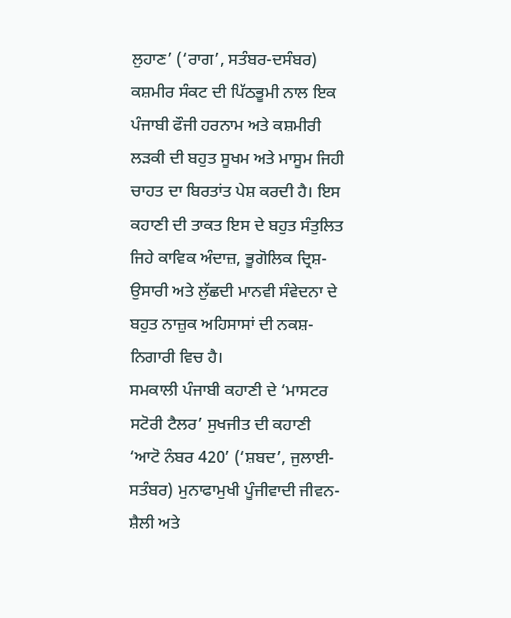ਲੁਹਾਣ’ (‘ਰਾਗ’, ਸਤੰਬਰ-ਦਸੰਬਰ) ਕਸ਼ਮੀਰ ਸੰਕਟ ਦੀ ਪਿੱਠਭੂਮੀ ਨਾਲ ਇਕ ਪੰਜਾਬੀ ਫੌਜੀ ਹਰਨਾਮ ਅਤੇ ਕਸ਼ਮੀਰੀ ਲੜਕੀ ਦੀ ਬਹੁਤ ਸੂਖਮ ਅਤੇ ਮਾਸੂਮ ਜਿਹੀ ਚਾਹਤ ਦਾ ਬਿਰਤਾਂਤ ਪੇਸ਼ ਕਰਦੀ ਹੈ। ਇਸ ਕਹਾਣੀ ਦੀ ਤਾਕਤ ਇਸ ਦੇ ਬਹੁਤ ਸੰਤੁਲਿਤ ਜਿਹੇ ਕਾਵਿਕ ਅੰਦਾਜ਼, ਭੂਗੋਲਿਕ ਦ੍ਰਿਸ਼-ਉਸਾਰੀ ਅਤੇ ਲੁੱਛਦੀ ਮਾਨਵੀ ਸੰਵੇਦਨਾ ਦੇ ਬਹੁਤ ਨਾਜ਼ੁਕ ਅਹਿਸਾਸਾਂ ਦੀ ਨਕਸ਼-ਨਿਗਾਰੀ ਵਿਚ ਹੈ।
ਸਮਕਾਲੀ ਪੰਜਾਬੀ ਕਹਾਣੀ ਦੇ ‘ਮਾਸਟਰ ਸਟੋਰੀ ਟੈਲਰ’ ਸੁਖਜੀਤ ਦੀ ਕਹਾਣੀ ‘ਆਟੋ ਨੰਬਰ 420’ (‘ਸ਼ਬਦ’, ਜੁਲਾਈ-ਸਤੰਬਰ) ਮੁਨਾਫਾਮੁਖੀ ਪੂੰਜੀਵਾਦੀ ਜੀਵਨ-ਸ਼ੈਲੀ ਅਤੇ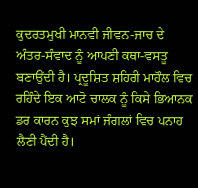ਕੁਦਰਤਮੁਖੀ ਮਾਨਵੀ ਜੀਵਨ-ਜਾਚ ਦੇ ਅੰਤਰ-ਸੰਵਾਦ ਨੂੰ ਆਪਣੀ ਕਥਾ-ਵਸਤੂ ਬਣਾਉਂਦੀ ਹੈ। ਪ੍ਰਦੂਸ਼ਿਤ ਸ਼ਹਿਰੀ ਮਾਹੌਲ ਵਿਚ ਰਹਿੰਦੇ ਇਕ ਆਟੋ ਚਾਲਕ ਨੂੰ ਕਿਸੇ ਭਿਆਨਕ ਡਰ ਕਾਰਨ ਕੁਝ ਸਮਾਂ ਜੰਗਲਾਂ ਵਿਚ ਪਨਾਹ ਲੈਣੀ ਪੈਂਦੀ ਹੈ।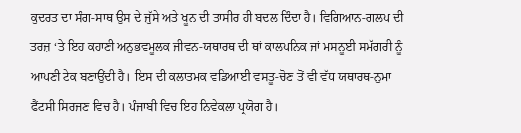ਕੁਦਰਤ ਦਾ ਸੰਗ-ਸਾਥ ਉਸ ਦੇ ਜੁੱਸੇ ਅਤੇ ਖੂਨ ਦੀ ਤਾਸੀਰ ਹੀ ਬਦਲ ਦਿੰਦਾ ਹੈ। ਵਿਗਿਆਨ-ਗਲਪ ਦੀ ਤਰਜ਼ ‘ਤੇ ਇਹ ਕਹਾਣੀ ਅਨੁਭਵਮੂਲਕ ਜੀਵਨ-ਯਥਾਰਥ ਦੀ ਥਾਂ ਕਾਲਪਨਿਕ ਜਾਂ ਮਸਨੂਈ ਸਮੱਗਰੀ ਨੂੰ ਆਪਣੀ ਟੇਕ ਬਣਾਉਂਦੀ ਹੈ। ਇਸ ਦੀ ਕਲਾਤਮਕ ਵਡਿਆਈ ਵਸਤੂ-ਚੋਣ ਤੋਂ ਵੀ ਵੱਧ ਯਥਾਰਥ-ਨੁਮਾ ਫੈਂਟਸੀ ਸਿਰਜਣ ਵਿਚ ਹੈ। ਪੰਜਾਬੀ ਵਿਚ ਇਹ ਨਿਵੇਕਲਾ ਪ੍ਰਯੋਗ ਹੈ।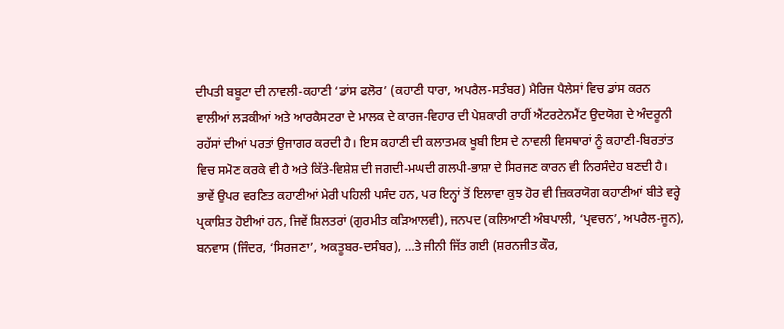ਦੀਪਤੀ ਬਬੂਟਾ ਦੀ ਨਾਵਲੀ-ਕਹਾਣੀ ‘ਡਾਂਸ ਫਲੋਰ’ (ਕਹਾਣੀ ਧਾਰਾ, ਅਪਰੈਲ-ਸਤੰਬਰ) ਮੈਰਿਜ ਪੈਲੇਸਾਂ ਵਿਚ ਡਾਂਸ ਕਰਨ ਵਾਲੀਆਂ ਲੜਕੀਆਂ ਅਤੇ ਆਰਕੈਸਟਰਾ ਦੇ ਮਾਲਕ ਦੇ ਕਾਰਜ-ਵਿਹਾਰ ਦੀ ਪੇਸ਼ਕਾਰੀ ਰਾਹੀਂ ਐਂਟਰਟੇਨਮੈਂਟ ਉਦਯੋਗ ਦੇ ਅੰਦਰੂਨੀ ਰਹੱਸਾਂ ਦੀਆਂ ਪਰਤਾਂ ਉਜਾਗਰ ਕਰਦੀ ਹੈ। ਇਸ ਕਹਾਣੀ ਦੀ ਕਲਾਤਮਕ ਖੂਬੀ ਇਸ ਦੇ ਨਾਵਲੀ ਵਿਸਥਾਰਾਂ ਨੂੰ ਕਹਾਣੀ-ਬਿਰਤਾਂਤ ਵਿਚ ਸਮੋਣ ਕਰਕੇ ਵੀ ਹੈ ਅਤੇ ਕਿੱਤੇ-ਵਿਸ਼ੇਸ਼ ਦੀ ਜਗਦੀ-ਮਘਦੀ ਗਲਪੀ-ਭਾਸ਼ਾ ਦੇ ਸਿਰਜਣ ਕਾਰਨ ਵੀ ਨਿਰਸੰਦੇਹ ਬਣਦੀ ਹੈ।
ਭਾਵੇਂ ਉਪਰ ਵਰਣਿਤ ਕਹਾਣੀਆਂ ਮੇਰੀ ਪਹਿਲੀ ਪਸੰਦ ਹਨ, ਪਰ ਇਨ੍ਹਾਂ ਤੋਂ ਇਲਾਵਾ ਕੁਝ ਹੋਰ ਵੀ ਜ਼ਿਕਰਯੋਗ ਕਹਾਣੀਆਂ ਬੀਤੇ ਵਰ੍ਹੇ ਪ੍ਰਕਾਸ਼ਿਤ ਹੋਈਆਂ ਹਨ, ਜਿਵੇਂ ਸ਼ਿਲਤਰਾਂ (ਗੁਰਮੀਤ ਕੜਿਆਲਵੀ), ਜਨਪਦ (ਕਲਿਆਣੀ ਅੰਬਪਾਲੀ, ‘ਪ੍ਰਵਚਨ’, ਅਪਰੈਲ-ਜੂਨ), ਬਨਵਾਸ (ਜਿੰਦਰ, ‘ਸਿਰਜਣਾ’, ਅਕਤੂਬਰ-ਦਸੰਬਰ), …ਤੇ ਜੀਨੀ ਜਿੱਤ ਗਈ (ਸ਼ਰਨਜੀਤ ਕੌਰ,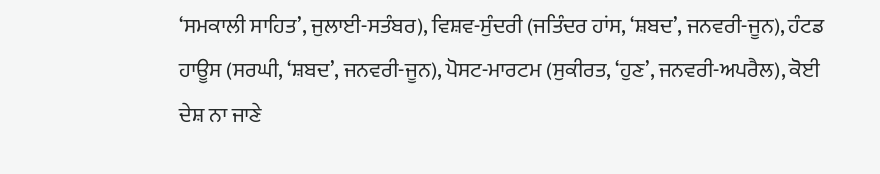‘ਸਮਕਾਲੀ ਸਾਹਿਤ’, ਜੁਲਾਈ-ਸਤੰਬਰ), ਵਿਸ਼ਵ-ਸੁੰਦਰੀ (ਜਤਿੰਦਰ ਹਾਂਸ, ‘ਸ਼ਬਦ’, ਜਨਵਰੀ-ਜੂਨ), ਹੰਟਡ ਹਾਊਸ (ਸਰਘੀ, ‘ਸ਼ਬਦ’, ਜਨਵਰੀ-ਜੂਨ), ਪੋਸਟ-ਮਾਰਟਮ (ਸੁਕੀਰਤ, ‘ਹੁਣ’, ਜਨਵਰੀ-ਅਪਰੈਲ), ਕੋਈ ਦੇਸ਼ ਨਾ ਜਾਣੇ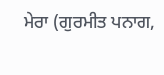ਮੇਰਾ (ਗੁਰਮੀਤ ਪਨਾਗ,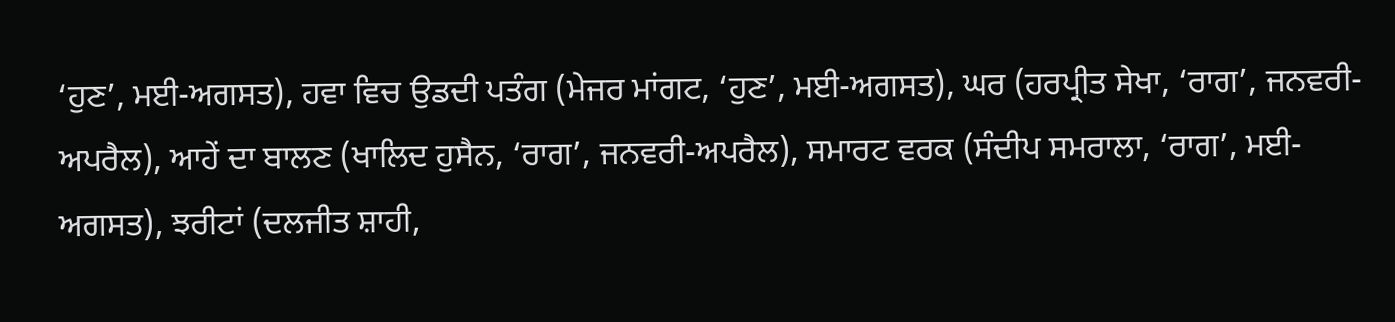‘ਹੁਣ’, ਮਈ-ਅਗਸਤ), ਹਵਾ ਵਿਚ ਉਡਦੀ ਪਤੰਗ (ਮੇਜਰ ਮਾਂਗਟ, ‘ਹੁਣ’, ਮਈ-ਅਗਸਤ), ਘਰ (ਹਰਪ੍ਰੀਤ ਸੇਖਾ, ‘ਰਾਗ’, ਜਨਵਰੀ-ਅਪਰੈਲ), ਆਹੇਂ ਦਾ ਬਾਲਣ (ਖਾਲਿਦ ਹੁਸੈਨ, ‘ਰਾਗ’, ਜਨਵਰੀ-ਅਪਰੈਲ), ਸਮਾਰਟ ਵਰਕ (ਸੰਦੀਪ ਸਮਰਾਲਾ, ‘ਰਾਗ’, ਮਈ-ਅਗਸਤ), ਝਰੀਟਾਂ (ਦਲਜੀਤ ਸ਼ਾਹੀ,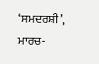‘ਸਮਦਰਸ਼ੀ’, ਮਾਰਚ-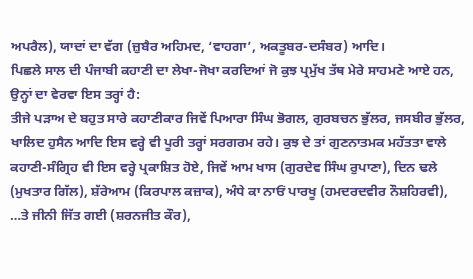ਅਪਰੈਲ), ਯਾਦਾਂ ਦਾ ਵੱਗ (ਜ਼ੁਬੈਰ ਅਹਿਮਦ, ‘ਵਾਹਗਾ’, ਅਕਤੂਬਰ-ਦਸੰਬਰ) ਆਦਿ।
ਪਿਛਲੇ ਸਾਲ ਦੀ ਪੰਜਾਬੀ ਕਹਾਣੀ ਦਾ ਲੇਖਾ-ਜੋਖਾ ਕਰਦਿਆਂ ਜੋ ਕੁਝ ਪ੍ਰਮੁੱਖ ਤੱਥ ਮੇਰੇ ਸਾਹਮਣੇ ਆਏ ਹਨ, ਉਨ੍ਹਾਂ ਦਾ ਵੇਰਵਾ ਇਸ ਤਰ੍ਹਾਂ ਹੈ:
ਤੀਜੇ ਪੜਾਅ ਦੇ ਬਹੁਤ ਸਾਰੇ ਕਹਾਣੀਕਾਰ ਜਿਵੇਂ ਪਿਆਰਾ ਸਿੰਘ ਭੋਗਲ, ਗੁਰਬਚਨ ਭੁੱਲਰ, ਜਸਬੀਰ ਭੁੱਲਰ, ਖਾਲਿਦ ਹੁਸੈਨ ਆਦਿ ਇਸ ਵਰ੍ਹੇ ਵੀ ਪੂਰੀ ਤਰ੍ਹਾਂ ਸਰਗਰਮ ਰਹੇ। ਕੁਝ ਦੇ ਤਾਂ ਗੁਣਨਾਤਮਕ ਮਹੱਤਤਾ ਵਾਲੇ ਕਹਾਣੀ-ਸੰਗ੍ਰਿਹ ਵੀ ਇਸ ਵਰ੍ਹੇ ਪ੍ਰਕਾਸ਼ਿਤ ਹੋਏ, ਜਿਵੇਂ ਆਮ ਖਾਸ (ਗੁਰਦੇਵ ਸਿੰਘ ਰੁਪਾਣਾ), ਦਿਨ ਢਲੇ (ਮੁਖਤਾਰ ਗਿੱਲ), ਸ਼ੱਰੇਆਮ (ਕਿਰਪਾਲ ਕਜ਼ਾਕ), ਅੰਧੇ ਕਾ ਨਾਓਂ ਪਾਰਖੂ (ਹਮਦਰਦਵੀਰ ਨੌਸ਼ਹਿਰਵੀ), …ਤੇ ਜੀਨੀ ਜਿੱਤ ਗਈ (ਸ਼ਰਨਜੀਤ ਕੌਰ),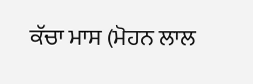ਕੱਚਾ ਮਾਸ (ਮੋਹਨ ਲਾਲ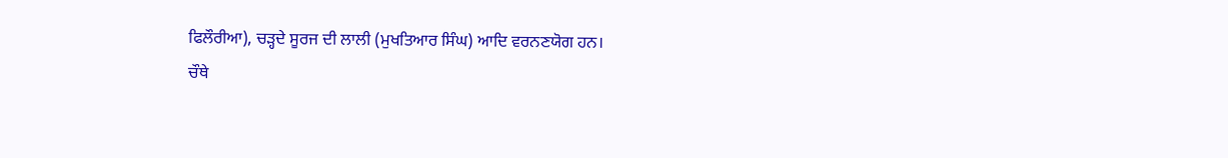ਫਿਲੌਰੀਆ), ਚੜ੍ਹਦੇ ਸੂਰਜ ਦੀ ਲਾਲੀ (ਮੁਖਤਿਆਰ ਸਿੰਘ) ਆਦਿ ਵਰਨਣਯੋਗ ਹਨ।
ਚੌਥੇ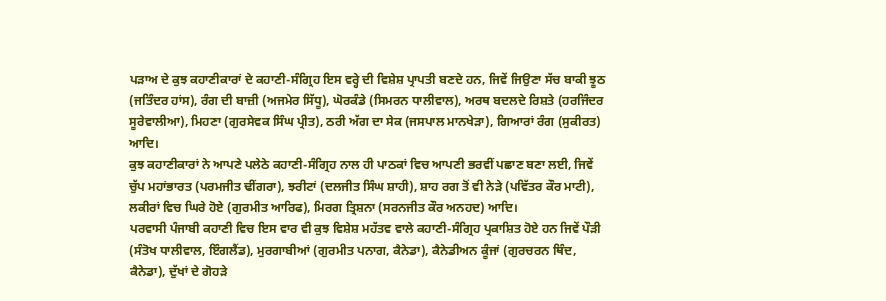ਪੜਾਅ ਦੇ ਕੁਝ ਕਹਾਣੀਕਾਰਾਂ ਦੇ ਕਹਾਣੀ-ਸੰਗ੍ਰਿਹ ਇਸ ਵਰ੍ਹੇ ਦੀ ਵਿਸ਼ੇਸ਼ ਪ੍ਰਾਪਤੀ ਬਣਦੇ ਹਨ, ਜਿਵੇਂ ਜਿਉਣਾ ਸੱਚ ਬਾਕੀ ਝੂਠ (ਜਤਿੰਦਰ ਹਾਂਸ), ਰੰਗ ਦੀ ਬਾਜ਼ੀ (ਅਜਮੇਰ ਸਿੱਧੂ), ਘੋਰਕੰਡੇ (ਸਿਮਰਨ ਧਾਲੀਵਾਲ), ਅਰਥ ਬਦਲਦੇ ਰਿਸ਼ਤੇ (ਹਰਜਿੰਦਰ ਸੂਰੇਵਾਲੀਆ), ਮਿਹਣਾ (ਗੁਰਸੇਵਕ ਸਿੰਘ ਪ੍ਰੀਤ), ਠਰੀ ਅੱਗ ਦਾ ਸੇਕ (ਜਸਪਾਲ ਮਾਨਖੇੜਾ), ਗਿਆਰਾਂ ਰੰਗ (ਸੁਕੀਰਤ) ਆਦਿ।
ਕੁਝ ਕਹਾਣੀਕਾਰਾਂ ਨੇ ਆਪਣੇ ਪਲੇਠੇ ਕਹਾਣੀ-ਸੰਗ੍ਰਿਹ ਨਾਲ ਹੀ ਪਾਠਕਾਂ ਵਿਚ ਆਪਣੀ ਭਰਵੀਂ ਪਛਾਣ ਬਣਾ ਲਈ, ਜਿਵੇਂ ਚੁੱਪ ਮਹਾਂਭਾਰਤ (ਪਰਮਜੀਤ ਢੀਂਗਰਾ), ਝਰੀਟਾਂ (ਦਲਜੀਤ ਸਿੰਘ ਸ਼ਾਹੀ), ਸ਼ਾਹ ਰਗ ਤੋਂ ਵੀ ਨੇੜੇ (ਪਵਿੱਤਰ ਕੌਰ ਮਾਟੀ), ਲਕੀਰਾਂ ਵਿਚ ਘਿਰੇ ਹੋਏ (ਗੁਰਮੀਤ ਆਰਿਫ), ਮਿਰਗ ਤ੍ਰਿਸ਼ਨਾ (ਸਰਨਜੀਤ ਕੌਰ ਅਨਹਦ) ਆਦਿ।
ਪਰਵਾਸੀ ਪੰਜਾਬੀ ਕਹਾਣੀ ਵਿਚ ਇਸ ਵਾਰ ਵੀ ਕੁਝ ਵਿਸ਼ੇਸ਼ ਮਹੱਤਵ ਵਾਲੇ ਕਹਾਣੀ-ਸੰਗ੍ਰਿਹ ਪ੍ਰਕਾਸ਼ਿਤ ਹੋਏ ਹਨ ਜਿਵੇਂ ਪੌੜੀ (ਸੰਤੋਖ ਧਾਲੀਵਾਲ, ਇੰਗਲੈਂਡ), ਮੁਰਗਾਬੀਆਂ (ਗੁਰਮੀਤ ਪਨਾਗ, ਕੈਨੇਡਾ), ਕੈਨੇਡੀਅਨ ਕੂੰਜਾਂ (ਗੁਰਚਰਨ ਥਿੰਦ, ਕੈਨੇਡਾ), ਦੁੱਖਾਂ ਦੇ ਗੋਹੜੇ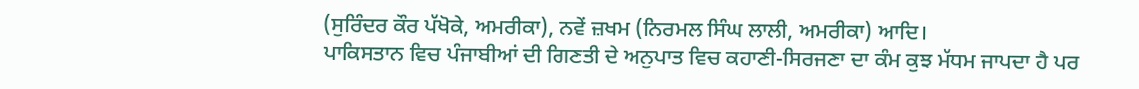(ਸੁਰਿੰਦਰ ਕੌਰ ਪੱਖੋਕੇ, ਅਮਰੀਕਾ), ਨਵੇਂ ਜ਼ਖਮ (ਨਿਰਮਲ ਸਿੰਘ ਲਾਲੀ, ਅਮਰੀਕਾ) ਆਦਿ।
ਪਾਕਿਸਤਾਨ ਵਿਚ ਪੰਜਾਬੀਆਂ ਦੀ ਗਿਣਤੀ ਦੇ ਅਨੁਪਾਤ ਵਿਚ ਕਹਾਣੀ-ਸਿਰਜਣਾ ਦਾ ਕੰਮ ਕੁਝ ਮੱਧਮ ਜਾਪਦਾ ਹੈ ਪਰ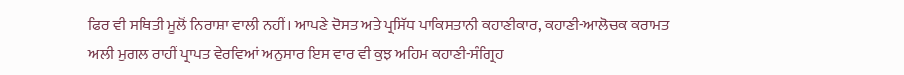ਫਿਰ ਵੀ ਸਥਿਤੀ ਮੂਲੋਂ ਨਿਰਾਸ਼ਾ ਵਾਲੀ ਨਹੀਂ। ਆਪਣੇ ਦੋਸਤ ਅਤੇ ਪ੍ਰਸਿੱਧ ਪਾਕਿਸਤਾਨੀ ਕਹਾਣੀਕਾਰ, ਕਹਾਣੀ-ਆਲੋਚਕ ਕਰਾਮਤ ਅਲੀ ਮੁਗਲ ਰਾਹੀਂ ਪ੍ਰਾਪਤ ਵੇਰਵਿਆਂ ਅਨੁਸਾਰ ਇਸ ਵਾਰ ਵੀ ਕੁਝ ਅਹਿਮ ਕਹਾਣੀ-ਸੰਗ੍ਰਿਹ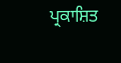ਪ੍ਰਕਾਸ਼ਿਤ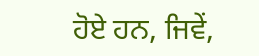ਹੋਏ ਹਨ, ਜਿਵੇਂ,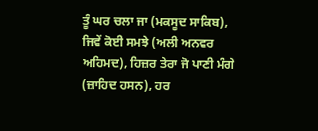ਤੂੰ ਘਰ ਚਲਾ ਜਾ (ਮਕਸੂਦ ਸਾਕਿਬ), ਜਿਵੇਂ ਕੋਈ ਸਮਝੇ (ਅਲੀ ਅਨਵਰ ਅਹਿਮਦ), ਹਿਜ਼ਰ ਤੇਰਾ ਜੋ ਪਾਣੀ ਮੰਗੇ (ਜ਼ਾਹਿਦ ਹਸਨ), ਹਰ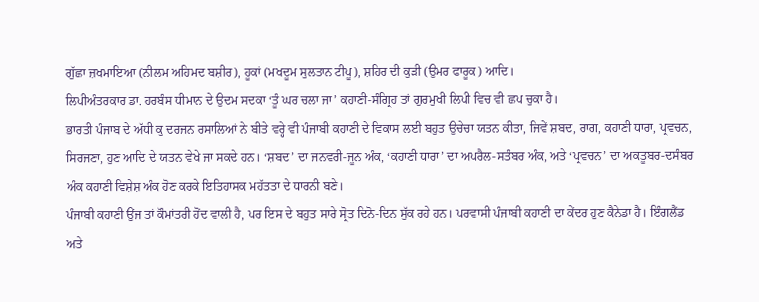ਗੁੱਛਾ ਜ਼ਖਮਾਇਆ (ਨੀਲਮ ਅਹਿਮਦ ਬਸ਼ੀਰ), ਹੂਕਾਂ (ਮਖਦੂਮ ਸੁਲਤਾਨ ਟੀਪੂ), ਸ਼ਹਿਰ ਦੀ ਕੁੜੀ (ਉਮਰ ਫਾਰੂਕ) ਆਦਿ।
ਲਿਪੀਅੰਤਰਕਾਰ ਡਾ. ਹਰਬੰਸ ਧੀਮਾਨ ਦੇ ਉਦਮ ਸਦਕਾ ‘ਤੂੰ ਘਰ ਚਲਾ ਜਾ’ ਕਹਾਣੀ-ਸੰਗ੍ਰਿਹ ਤਾਂ ਗੁਰਮੁਖੀ ਲਿਪੀ ਵਿਚ ਵੀ ਛਪ ਚੁਕਾ ਹੈ।
ਭਾਰਤੀ ਪੰਜਾਬ ਦੇ ਅੱਧੀ ਕੁ ਦਰਜਨ ਰਸਾਲਿਆਂ ਨੇ ਬੀਤੇ ਵਰ੍ਹੇ ਵੀ ਪੰਜਾਬੀ ਕਹਾਣੀ ਦੇ ਵਿਕਾਸ ਲਈ ਬਹੁਤ ਉਚੇਚਾ ਯਤਨ ਕੀਤਾ, ਜਿਵੇਂ ਸ਼ਬਦ, ਰਾਗ, ਕਹਾਣੀ ਧਾਰਾ, ਪ੍ਰਵਚਨ, ਸਿਰਜਣਾ, ਹੁਣ ਆਦਿ ਦੇ ਯਤਨ ਵੇਖੇ ਜਾ ਸਕਦੇ ਹਨ। ‘ਸ਼ਬਦ’ ਦਾ ਜਨਵਰੀ-ਜੂਨ ਅੰਕ, ‘ਕਹਾਣੀ ਧਾਰਾ’ ਦਾ ਅਪਰੈਲ-ਸਤੰਬਰ ਅੰਕ, ਅਤੇ ‘ਪ੍ਰਵਚਨ’ ਦਾ ਅਕਤੂਬਰ-ਦਸੰਬਰ ਅੰਕ ਕਹਾਣੀ ਵਿਸ਼ੇਸ਼ ਅੰਕ ਹੋਣ ਕਰਕੇ ਇਤਿਹਾਸਕ ਮਹੱਤਤਾ ਦੇ ਧਾਰਨੀ ਬਣੇ।
ਪੰਜਾਬੀ ਕਹਾਣੀ ਉਂਜ ਤਾਂ ਕੌਮਾਂਤਰੀ ਹੋਂਦ ਵਾਲੀ ਹੈ, ਪਰ ਇਸ ਦੇ ਬਹੁਤ ਸਾਰੇ ਸ੍ਰੋਤ ਦਿਨੋ-ਦਿਨ ਸੁੱਕ ਰਹੇ ਹਨ। ਪਰਵਾਸੀ ਪੰਜਾਬੀ ਕਹਾਣੀ ਦਾ ਕੇਂਦਰ ਹੁਣ ਕੈਨੇਡਾ ਹੈ। ਇੰਗਲੈਂਡ ਅਤੇ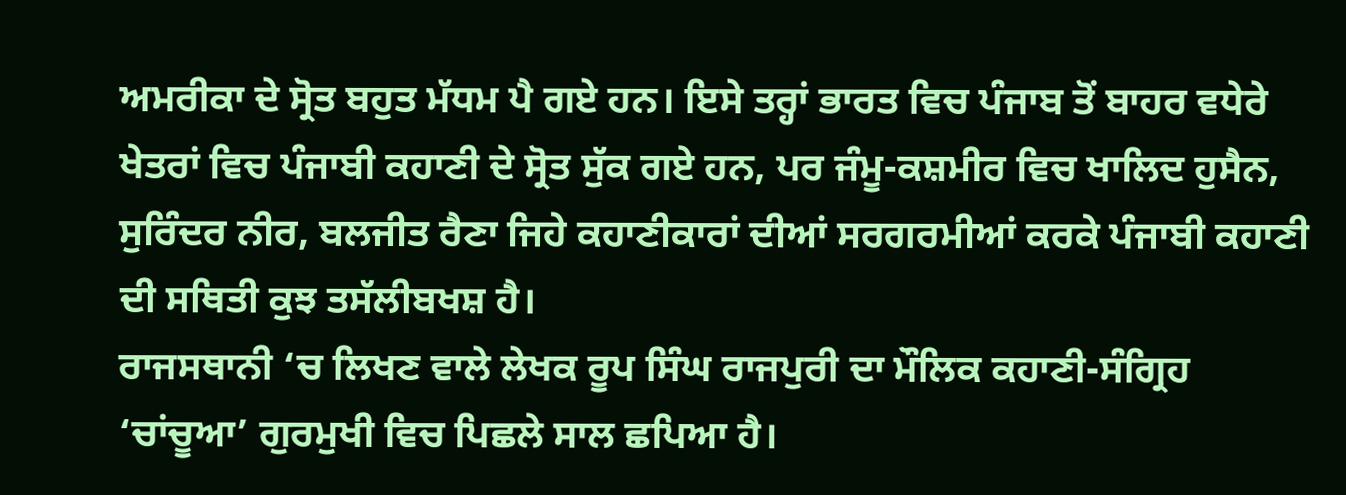ਅਮਰੀਕਾ ਦੇ ਸ੍ਰੋਤ ਬਹੁਤ ਮੱਧਮ ਪੈ ਗਏ ਹਨ। ਇਸੇ ਤਰ੍ਹਾਂ ਭਾਰਤ ਵਿਚ ਪੰਜਾਬ ਤੋਂ ਬਾਹਰ ਵਧੇਰੇ ਖੇਤਰਾਂ ਵਿਚ ਪੰਜਾਬੀ ਕਹਾਣੀ ਦੇ ਸ੍ਰੋਤ ਸੁੱਕ ਗਏ ਹਨ, ਪਰ ਜੰਮੂ-ਕਸ਼ਮੀਰ ਵਿਚ ਖਾਲਿਦ ਹੁਸੈਨ, ਸੁਰਿੰਦਰ ਨੀਰ, ਬਲਜੀਤ ਰੈਣਾ ਜਿਹੇ ਕਹਾਣੀਕਾਰਾਂ ਦੀਆਂ ਸਰਗਰਮੀਆਂ ਕਰਕੇ ਪੰਜਾਬੀ ਕਹਾਣੀ ਦੀ ਸਥਿਤੀ ਕੁਝ ਤਸੱਲੀਬਖਸ਼ ਹੈ।
ਰਾਜਸਥਾਨੀ ‘ਚ ਲਿਖਣ ਵਾਲੇ ਲੇਖਕ ਰੂਪ ਸਿੰਘ ਰਾਜਪੁਰੀ ਦਾ ਮੌਲਿਕ ਕਹਾਣੀ-ਸੰਗ੍ਰਿਹ ‘ਚਾਂਚੂਆ’ ਗੁਰਮੁਖੀ ਵਿਚ ਪਿਛਲੇ ਸਾਲ ਛਪਿਆ ਹੈ।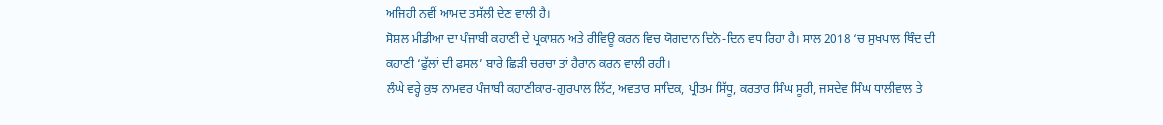ਅਜਿਹੀ ਨਵੀਂ ਆਮਦ ਤਸੱਲੀ ਦੇਣ ਵਾਲੀ ਹੈ।
ਸੋਸ਼ਲ ਮੀਡੀਆ ਦਾ ਪੰਜਾਬੀ ਕਹਾਣੀ ਦੇ ਪ੍ਰਕਾਸ਼ਨ ਅਤੇ ਰੀਵਿਊ ਕਰਨ ਵਿਚ ਯੋਗਦਾਨ ਦਿਨੋ-ਦਿਨ ਵਧ ਰਿਹਾ ਹੈ। ਸਾਲ 2018 ‘ਚ ਸੁਖਪਾਲ ਥਿੰਦ ਦੀ ਕਹਾਣੀ ‘ਫੁੱਲਾਂ ਦੀ ਫਸਲ’ ਬਾਰੇ ਛਿੜੀ ਚਰਚਾ ਤਾਂ ਹੈਰਾਨ ਕਰਨ ਵਾਲੀ ਰਹੀ।
ਲੰਘੇ ਵਰ੍ਹੇ ਕੁਝ ਨਾਮਵਰ ਪੰਜਾਬੀ ਕਹਾਣੀਕਾਰ-ਗੁਰਪਾਲ ਲਿੱਟ, ਅਵਤਾਰ ਸਾਦਿਕ, ਪ੍ਰੀਤਮ ਸਿੱਧੂ, ਕਰਤਾਰ ਸਿੰਘ ਸੂਰੀ, ਜਸਦੇਵ ਸਿੰਘ ਧਾਲੀਵਾਲ ਤੇ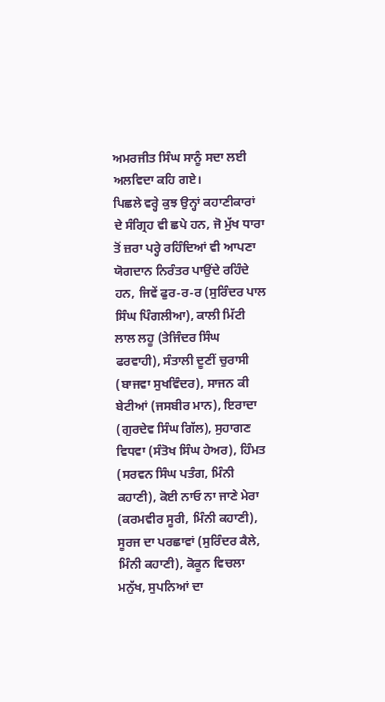ਅਮਰਜੀਤ ਸਿੰਘ ਸਾਨੂੰ ਸਦਾ ਲਈ ਅਲਵਿਦਾ ਕਹਿ ਗਏ।
ਪਿਛਲੇ ਵਰ੍ਹੇ ਕੁਝ ਉਨ੍ਹਾਂ ਕਹਾਣੀਕਾਰਾਂ ਦੇ ਸੰਗ੍ਰਿਹ ਵੀ ਛਪੇ ਹਨ, ਜੋ ਮੁੱਖ ਧਾਰਾ ਤੋਂ ਜ਼ਰਾ ਪਰ੍ਹੇ ਰਹਿੰਦਿਆਂ ਵੀ ਆਪਣਾ ਯੋਗਦਾਨ ਨਿਰੰਤਰ ਪਾਉਂਦੇ ਰਹਿੰਦੇ ਹਨ, ਜਿਵੇਂ ਫੁਰ-ਰ-ਰ (ਸੁਰਿੰਦਰ ਪਾਲ ਸਿੰਘ ਪਿੰਗਲੀਆ), ਕਾਲੀ ਮਿੱਟੀ ਲਾਲ ਲਹੂ (ਤੇਜਿੰਦਰ ਸਿੰਘ ਫਰਵਾਹੀ), ਸੰਤਾਲੀ ਦੂਣੀਂ ਚੁਰਾਸੀ (ਬਾਜਵਾ ਸੁਖਵਿੰਦਰ), ਸਾਜਨ ਕੀ ਬੇਟੀਆਂ (ਜਸਬੀਰ ਮਾਨ), ਇਰਾਦਾ (ਗੁਰਦੇਵ ਸਿੰਘ ਗਿੱਲ), ਸੁਹਾਗਣ ਵਿਧਵਾ (ਸੰਤੋਖ ਸਿੰਘ ਹੇਅਰ), ਹਿੰਮਤ (ਸਰਵਨ ਸਿੰਘ ਪਤੰਗ, ਮਿੰਨੀ ਕਹਾਣੀ), ਕੋਈ ਨਾਓ ਨਾ ਜਾਣੇ ਮੇਰਾ (ਕਰਮਵੀਰ ਸੂਰੀ, ਮਿੰਨੀ ਕਹਾਣੀ), ਸੂਰਜ ਦਾ ਪਰਛਾਵਾਂ (ਸੁਰਿੰਦਰ ਕੈਲੇ, ਮਿੰਨੀ ਕਹਾਣੀ), ਕੋਕੂਨ ਵਿਚਲਾ ਮਨੁੱਖ, ਸੁਪਨਿਆਂ ਦਾ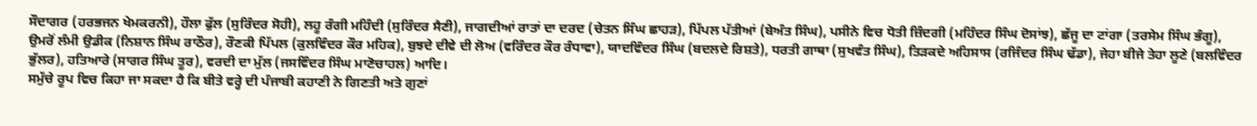ਸੌਦਾਗਰ (ਹਰਭਜਨ ਖੇਮਕਰਨੀ), ਹੌਲਾ ਫੁੱਲ (ਸੁਰਿੰਦਰ ਸੋਹੀ), ਲਹੂ ਰੰਗੀ ਮਹਿੰਦੀ (ਸੁਰਿੰਦਰ ਸੈਣੀ), ਜਾਗਦੀਆਂ ਰਾਤਾਂ ਦਾ ਦਰਦ (ਚੇਤਨ ਸਿੰਘ ਛਾਹੜ), ਪਿੱਪਲ ਪੱਤੀਆਂ (ਬੇਅੰਤ ਸਿੰਘ), ਪਸੀਨੇ ਵਿਚ ਧੋਤੀ ਜ਼ਿੰਦਗੀ (ਮਹਿੰਦਰ ਸਿੰਘ ਦੋਸਾਂਝ), ਛੱਜੂ ਦਾ ਟਾਂਗਾ (ਤਰਸੇਮ ਸਿੰਘ ਭੰਗੂ), ਉਮਰੋਂ ਲੰਮੀ ਉਡੀਕ (ਨਿਸ਼ਾਨ ਸਿੰਘ ਰਾਠੌਰ), ਰੌਣਕੀ ਪਿੱਪਲ (ਕੁਲਵਿੰਦਰ ਕੌਰ ਮਹਿਕ), ਬੁਝਦੇ ਦੀਵੇ ਦੀ ਲੋਅ (ਵਰਿੰਦਰ ਕੌਰ ਰੰਧਾਵਾ), ਯਾਦਵਿੰਦਰ ਸਿੰਘ (ਬਦਲਦੇ ਰਿਸ਼ਤੇ), ਧਰਤੀ ਗਾਥਾ (ਸੁਖਵੰਤ ਸਿੰਘ), ਤਿੜਕਦੇ ਅਹਿਸਾਸ (ਰਜਿੰਦਰ ਸਿੰਘ ਢੱਡਾ), ਜੇਹਾ ਬੀਜੇ ਤੇਹਾ ਲੂਣੇ (ਬਲਵਿੰਦਰ ਭੁੱਲਰ), ਹਤਿਆਰੇ (ਸਾਗਰ ਸਿੰਘ ਤੂਰ), ਵਰਦੀ ਦਾ ਮੁੱਲ (ਜਸਵਿੰਦਰ ਸਿੰਘ ਮਾਣੋਚਾਹਲ) ਆਦਿ।
ਸਮੁੱਚੇ ਰੂਪ ਵਿਚ ਕਿਹਾ ਜਾ ਸਕਦਾ ਹੈ ਕਿ ਬੀਤੇ ਵਰ੍ਹੇ ਦੀ ਪੰਜਾਬੀ ਕਹਾਣੀ ਨੇ ਗਿਣਤੀ ਅਤੇ ਗੁਣਾਂ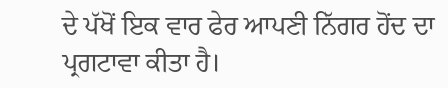ਦੇ ਪੱਖੋਂ ਇਕ ਵਾਰ ਫੇਰ ਆਪਣੀ ਨਿੱਗਰ ਹੋਂਦ ਦਾ ਪ੍ਰਗਟਾਵਾ ਕੀਤਾ ਹੈ।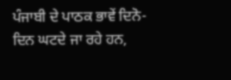ਪੰਜਾਬੀ ਦੇ ਪਾਠਕ ਭਾਵੇਂ ਦਿਨੋ-ਦਿਨ ਘਟਦੇ ਜਾ ਰਹੇ ਹਨ,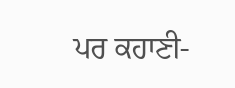ਪਰ ਕਹਾਣੀ-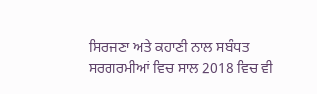ਸਿਰਜਣਾ ਅਤੇ ਕਹਾਣੀ ਨਾਲ ਸਬੰਧਤ ਸਰਗਰਮੀਆਂ ਵਿਚ ਸਾਲ 2018 ਵਿਚ ਵੀ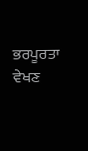ਭਰਪੂਰਤਾ ਵੇਖਣ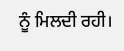ਨੂੰ ਮਿਲਦੀ ਰਹੀ।